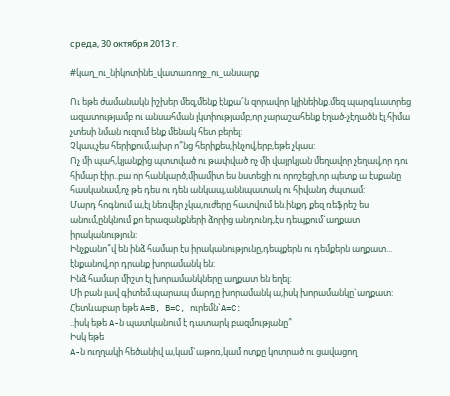среда, 30 октября 2013 г.

#կաղ_ու_նիկոտինե_վատառողջ_ու_անսարք

Ու եթե ժամանակն իշխեր մեզ,մենք էնքա՜ն զորավոր կլինեինք.մեզ պարգևատրեց ազատությամբ ու անսահման լկտիությամբ,որ չարաշահենք էղած-չէղածն էլ.հիմա չտեսի նման ուզում ենք մենակ հետ բերել:
Չկաս,չես հերիքում,ախր ո՞նց հերիքես,ինչով,երբ,եթե չկաս:
Ոչ մի պահ,կյանքից պտտված ու թափված ոչ մի վայրկյան մեղավոր չեղավ,որ դու հիմար էիր..բա որ հանկարծ,միամիտ ես նստեցի ու որոշեցի,որ պետք ա էսքանը հասկանամ,ոչ թե դես ու դեն անկապ,աննպատակ ու հիվանդ ժպտամ:
Մարդ հոգնում ա,էլ նեռվեր չկա,ուժերը հատվում են.ինքդ քեզ ռեֆրեշ ես անում,ընկնում քո երազանքների ձորից անդունդ,էս դեպքում`աղքատ իրականություն:
Ինչքանո՞վ են ինձ համար էս իրականությունը,դեպքերն ու դեմքերն աղքատ...
էնքանով,որ դրանք խորամանկ են:
Ինձ համար միշտ էլ խորամանկները աղքատ են եղել:
Մի բան լավ գիտեմ.պարապ մարդը խորամանկ ա,իսկ խորամանկը`աղքատ:
Հետևաբար եթե A=B, B=C, ուրեմն`A=C:
..իսկ եթե A-ն պատկանում է դատարկ բազմությանը՞
Իսկ եթե
A-ն ուղղակի հեծանիվ ա,կամ`աթոռ,կամ ոտքը կոտրած ու ցավացող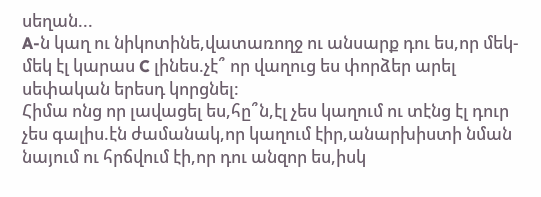սեղան...
A-ն կաղ ու նիկոտինե,վատառողջ ու անսարք դու ես,որ մեկ-մեկ էլ կարաս C լինես.չէ՞ որ վաղուց ես փորձեր արել սեփական երեսդ կորցնել:
Հիմա ոնց որ լավացել ես,հը՞ն,էլ չես կաղում ու տէնց էլ դուր չես գալիս.էն ժամանակ,որ կաղում էիր,անարխիստի նման նայում ու հրճվում էի,որ դու անզոր ես,իսկ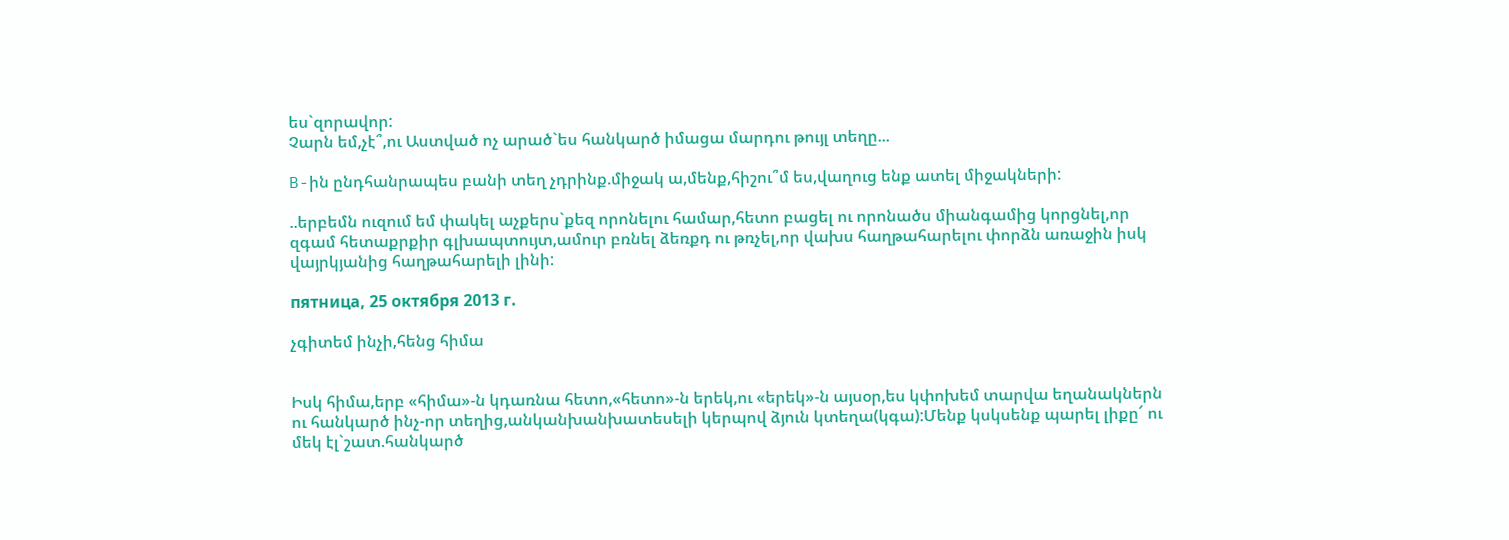ես`զորավոր:
Չարն եմ,չէ՞,ու Աստված ոչ արած`ես հանկարծ իմացա մարդու թույլ տեղը...

B-ին ընդհանրապես բանի տեղ չդրինք.միջակ ա,մենք,հիշու՞մ ես,վաղուց ենք ատել միջակների:

..երբեմն ուզում եմ փակել աչքերս`քեզ որոնելու համար,հետո բացել ու որոնածս միանգամից կորցնել,որ զգամ հետաքրքիր գլխապտույտ,ամուր բռնել ձեռքդ ու թռչել,որ վախս հաղթահարելու փորձն առաջին իսկ վայրկյանից հաղթահարելի լինի:

пятница, 25 октября 2013 г.

չգիտեմ ինչի,հենց հիմա


Իսկ հիմա,երբ «հիմա»-ն կդառնա հետո,«հետո»-ն երեկ,ու «երեկ»-ն այսօր,ես կփոխեմ տարվա եղանակներն ու հանկարծ ինչ-որ տեղից,անկանխանխատեսելի կերպով ձյուն կտեղա(կգա):Մենք կսկսենք պարել լիքը՜ ու մեկ էլ`շատ.հանկարծ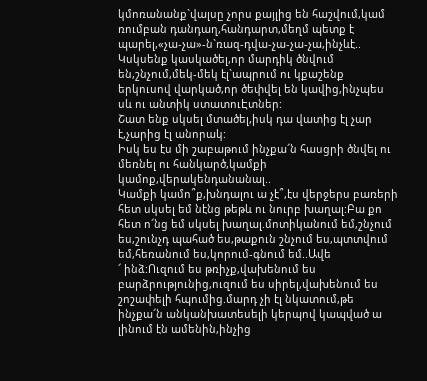կմոռանանք`վալսը չորս քայլից են հաշվում,կամ ռումբան դանդաղ,հանդարտ,մեղմ պետք է պարել,«չա-չա»-ն`ռազ-դվա-չա-չա-չա,ինչևէ..
Կսկսենք կասկածել,որ մարդիկ ծնվում են,շնչում,մեկ-մեկ էլ`ապրում ու կքաշենք երկուսով վարկած,որ ծեփվել են կավից,ինչպես սև ու անտիկ ստատուԷտներ:
Շատ ենք սկսել մտածել,իսկ դա վատից էլ չար է,չարից էլ անորակ:
Իսկ ես էս մի շաբաթում ինչքա՜ն հասցրի ծնվել ու մեռնել ու հանկարծ,կամքի կամոք,վերակենդանանալ..
Կամքի կամո՞ք,խնդալու ա չէ՞,էս վերջերս բառերի հետ սկսել եմ նէնց թեթև ու նուրբ խաղալ:Բա քո հետ ո՜նց եմ սկսել խաղալ.մոտիկանում եմ,շնչում ես,շունչդ պահած ես,թաքուն շնչում ես,պտտվում եմ,հեռանում ես,կորում-գնում եմ..Ավե
՜ ինձ:Ուզում ես թռիչք,վախենում ես բարձրությունից,ուզում ես սիրել,վախենում ես շոշափելի հպումից.մարդ չի էլ նկատում,թե ինչքա՜ն անկանխատեսելի կերպով կապված ա լինում էն ամենին,ինչից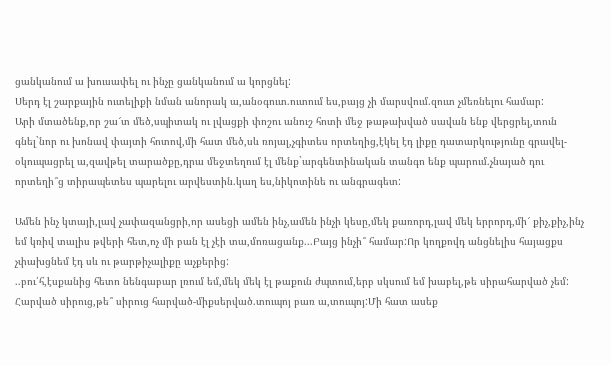ցանկանում ա խուսափել ու ինչը ցանկանում ա կորցնել:
Սերդ էլ շարքային ուտելիքի նման անորակ ա,անօգուտ.ուտում ես,բայց չի մարսվում.զուտ չմեռնելու համար:
Արի մտածենք,որ շա՜տ մեծ,սպիտակ ու լվացքի փոշու անուշ հոտի մեջ թաթախված սավան ենք վերցրել,տուն գնել`նոր ու խոնավ փայտի հոտով,մի հատ մեծ,սև ռոյալ,չգիտես որտեղից,էկել էդ լիքը դատարկությունը գրավել-օկուպացրել ա,զավթել տարածքը,դրա մեջտեղում էլ մենք`արգենտինական տանգո ենք պարում.չնայած դու որտեղի՞ց տիրապետես պարելու արվեստին.կաղ ես,նիկոտինե ու անգրագետ:

Ամեն ինչ կտայի,լավ չափազանցրի,որ ասեցի ամեն ինչ,ամեն ինչի կեսը,մեկ քառորդ,լավ մեկ երրորդ,մի՜ քիչ,քիչ,ինչ եմ կռիվ տալիս թվերի հետ,ոչ մի բան էլ չէի տա,մոռացանք...Բայց ինչի՞ համար:Որ կողքովդ անցնելիս հայացքս չփախցնեմ էդ սև ու թարթիչալիքը աչքերից:
..բու՛հ,էսքանից հետո նենգաբար լռում եմ,մեկ մեկ էլ թաքուն ժպտում,երբ սկսում եմ խաբել,թե սիրահարված չեմ:
Հարված սիրուց,թե՞ սիրուց հարված-միքսերված.տուպոյ բառ ա,տուպոյ:Մի հատ ասեք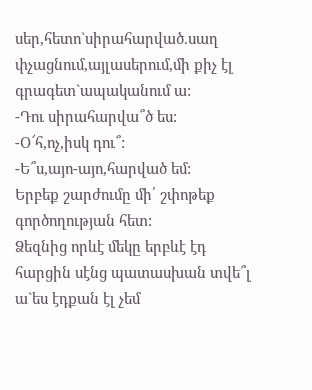սեր,հետո`սիրահարված.սաղ փչացնում,այլասերում,մի քիչ էլ գրագետ`ապականում ա:
-Դու սիրահարվա՞ծ ես:
-Օ՜հ,ոչ,իսկ դու՞:
-Ե՞ս,այո-այո,հարված եմ:
Երբեք շարժումը մի՛ շփոթեք գործողության հետ:
Ձեզնից որևէ մեկը երբևէ էդ հարցին սէնց պատասխան տվե՞լ ա`ես էդքան էլ չեմ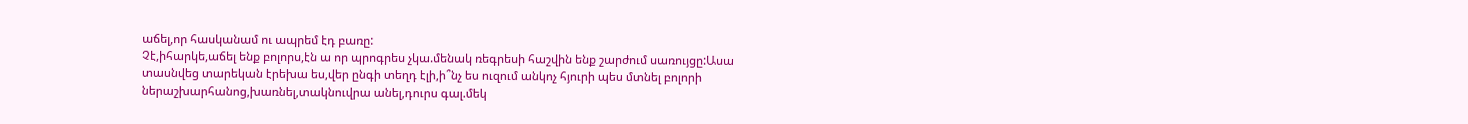աճել,որ հասկանամ ու ապրեմ էդ բառը:
Չէ,իհարկե,աճել ենք բոլորս,էն ա որ պրոգրես չկա.մենակ ռեգրեսի հաշվին ենք շարժում սառույցը:Ասա տասնվեց տարեկան էրեխա ես,վեր ընգի տեղդ էլի,ի՞նչ ես ուզում անկոչ հյուրի պես մտնել բոլորի ներաշխարհանոց,խառնել,տակնուվրա անել,դուրս գալ.մեկ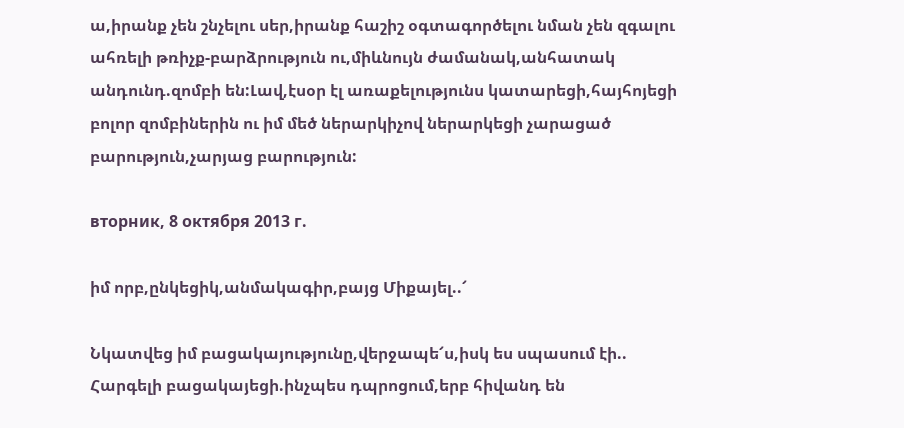ա,իրանք չեն շնչելու սեր,իրանք հաշիշ օգտագործելու նման չեն զգալու ահռելի թռիչք-բարձրություն ու,միևնույն ժամանակ,անհատակ անդունդ.զոմբի են:Լավ,էսօր էլ առաքելությունս կատարեցի,հայհոյեցի բոլոր զոմբիներին ու իմ մեծ ներարկիչով ներարկեցի չարացած բարություն,չարյաց բարություն:

вторник, 8 октября 2013 г.

իմ որբ,ընկեցիկ,անմակագիր,բայց Միքայել..՜

Նկատվեց իմ բացակայությունը,վերջապե՜ս,իսկ ես սպասում էի..
Հարգելի բացակայեցի.ինչպես դպրոցում,երբ հիվանդ են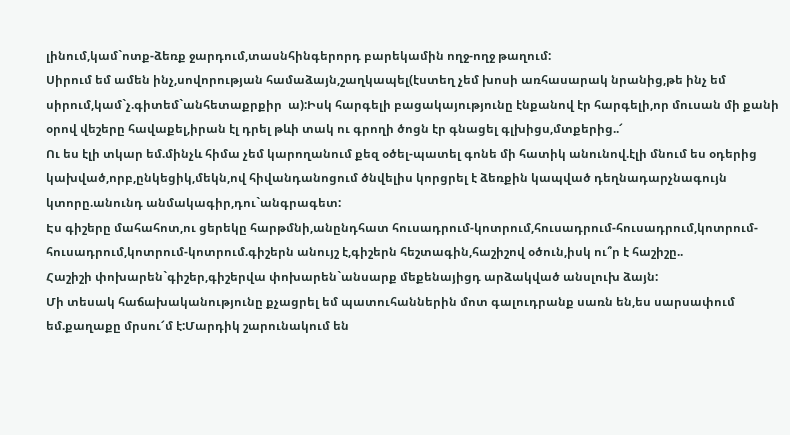լինում,կամ`ոտք-ձեռք ջարդում,տասնհինգերորդ բարեկամին ողջ-ողջ թաղում:
Սիրում եմ ամեն ինչ,սովորության համաձայն,շաղկապել(էստեղ չեմ խոսի առհասարակ նրանից,թե ինչ եմ սիրում,կամ`չ.գիտեմ`անհետաքրքիր  ա):Իսկ հարգելի բացակայությունը էնքանով էր հարգելի,որ մուսան մի քանի օրով վեշերը հավաքել,իրան էլ դրել թևի տակ ու գրողի ծոցն էր գնացել գլխիցս,մտքերից..՜
Ու ես էլի տկար եմ.մինչև հիմա չեմ կարողանում քեզ օծել-պատել գոնե մի հատիկ անունով.էլի մնում ես օդերից կախված,որբ,ընկեցիկ,մեկն,ով հիվանդանոցում ծնվելիս կորցրել է ձեռքին կապված դեղնադարչնագույն կտորը.անունդ անմակագիր,դու`անգրագետ:
Էս գիշերը մահահոտ,ու ցերեկը հարթմնի,անընդհատ հուսադրում-կոտրում,հուսադրում-հուսադրում,կոտրում-հուսադրում,կոտրում-կոտրում.գիշերն անույշ է,գիշերն հեշտագին,հաշիշով օծուն,իսկ ու՞ր է հաշիշը..
Հաշիշի փոխարեն`գիշեր,գիշերվա փոխարեն`անսարք մեքենայիցդ արձակված անսլուխ ձայն:
Մի տեսակ հաճախականությունը քչացրել եմ պատուհաններին մոտ գալուդրանք սառն են,ես սարսափում եմ.քաղաքը մրսու՜մ է:Մարդիկ շարունակում են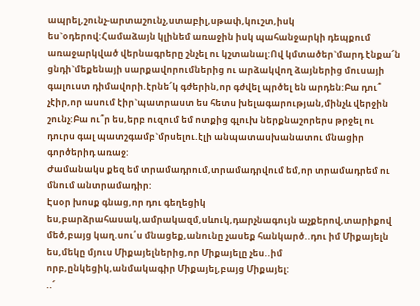ապրել,շունչ-արտաշունչ,ստաբիլ,սթափ,կուշտ,իսկ ես`օդերով:Համաձայն կլինեմ առաջին իսկ պահանջարկի դեպքում առաջարկված վերնագրերը շնչել ու կշտանալ:Ով կմտածեր`մարդ էնքա՜ն ցնդի`մեքենայի սարքավորումներից ու արձակվող ձայներից մուսայի գալուստ դիմավորի.էրնե՜կ գժերին,որ գժվել պրծել են արդեն:Բա դու՞ չէիր,որ ասում էիր`պատրաստ ես հետս խելագարության,մինչև վերջին շունչ:Բա ու՞ր ես,երբ ուզում եմ ոտքից գլուխ ներքնաշորերս թրջել ու դուրս գալ պատշգամբ`մրսելու.էլի անպատասխանատու մնացիր գործերիդ առաջ:
Ժամանակս քեզ եմ տրամադրում,տրամադրվում եմ,որ տրամադրեմ ու մնում անտրամադիր:
Էսօր խոսք գնաց,որ դու գեղեցիկ ես,բարձրահասակ,ամրակազմ,սևուկ,դարչնագույն աչքերով,տարիքով մեծ,բայց կաղ.սու՛ս մնացեք,անունը չասեք հանկարծ..դու իմ Միքայելն ես,մեկը մյուս Միքայելներից,որ Միքայելը չես..իմ որբ,ընկեցիկ,անմակագիր Միքայել,բայց Միքայել:
..՜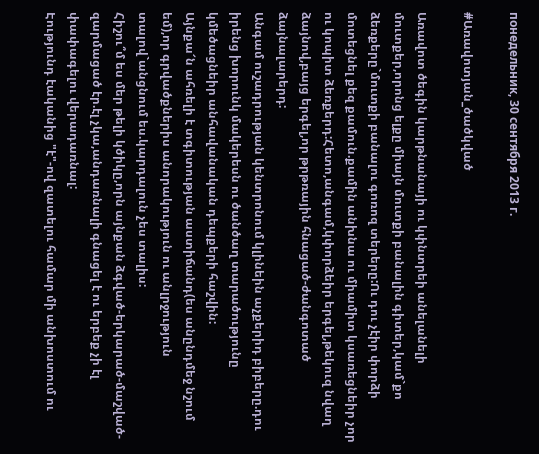понедельник, 30 сентября 2013 г.

#Առավոտյան_ծածկված

Առավոտ ծեգին կարթնանայի ու կփնտրեի անելանելի մուտքեր,որոնց ելքը միայն մուտքի բանալին գիտեր,կամ`քո ձեռքերը`մուտքի բանալու գոռոզ տերերը:Ու դու չէիր փորձի մոտեցնել քեզ քամուն.քամին անխնա ու միամիտ կսառեցնեիր չոր ու կոպիտ ձեռքերդ:Հետո,անգամ,կփորձեիր երգել,թեկուզ նվաղ ձայնով,բայց երգել,որ թրթռային հնացած-ժանգոտած ձայնալարերդ:
Անգամ ուշադրության կենտրոնում կլինեին աչքերիդ բիբերը.դու իրենց խորունկ մակերեսն ու ծանծաղ տարածությունը կմեծացնեիր անհավանական դեպքերի հաշվին:
Այնքա՜ն ահռելի է տգիտության աստիճանդ(ես անընդմեջ նշում եմ),որ գրվածքներիս անորակություն ու անլրջություն տալով`անցնում ես.կարդալուն չես տալիս:
Հիշու՞մ ես մեր թելի կծիկը,որն այնքան ձգված-երկարած-մաշված-զարմացած էր.էլ չկա,անդառնալի գնացել է ու երբեք չի էլ փափագելու վերադառնալ:
Էությունդ էականից "է"-ով զատելու համար մի անխոստում ու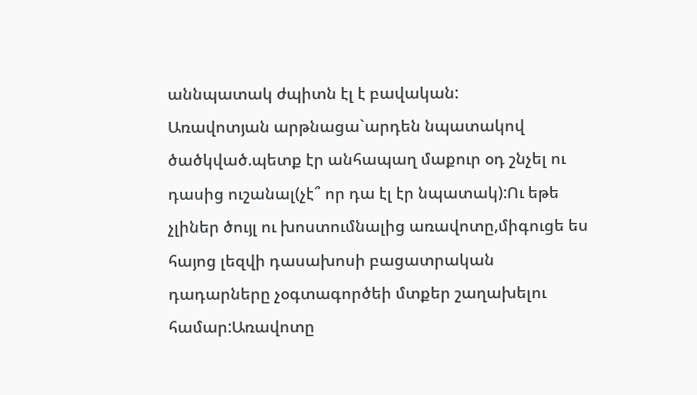աննպատակ ժպիտն էլ է բավական:
Առավոտյան արթնացա`արդեն նպատակով ծածկված.պետք էր անհապաղ մաքուր օդ շնչել ու դասից ուշանալ(չէ՞ որ դա էլ էր նպատակ):Ու եթե չլիներ ծույլ ու խոստումնալից առավոտը,միգուցե ես հայոց լեզվի դասախոսի բացատրական դադարները չօգտագործեի մտքեր շաղախելու համար:Առավոտը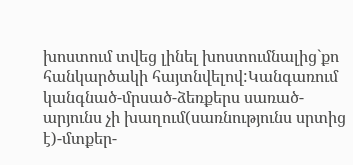խոստում տվեց լինել խոստումնալից`քո հանկարծակի հայտնվելով:Կանգառում կանգնած-մրսած-ձեռքերս սառած-արյունս չի խաղում(սառնությունս սրտից է)-մտքեր-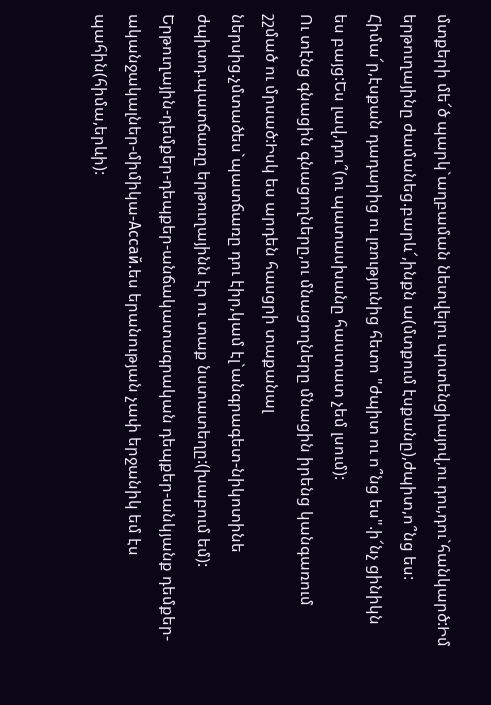մտքերի մե՜ծ պարկ`աղբաման նետվելու պոտենցիայով,ու դու,դու`հանկարծ:Իմ երթուղայինը ժամանեց.բարև՜,ինքն ա(մտքում էսքանը),ժպիտ,ո՞նց ես:
Հիմա՜ր,էսքան դադարից ու լռությունից հետո "ժպիտ ու ո՞նց ես".ի՜նչ ցինիկն ես բայց:Ես լավ,դու՞(ու պատասխանը հաստատ չեմ լսում):
Ու տէնց գնացին գնացողները,ու մնացողները մնացին իրենց կանգառում շշմած ու մրսած:Իսկ ես արդեն հասցրի տաքանալ ներսից.չմտածես`պատճառը դու էիր,կամ էլ`անգրագետ-նիկոտինե ժպիտդ.պատճառը երթուղայինն էր ու տաք նստատեղը:(խաբում եմ):
Երթուղային-դեմքեր-դեպքեր-անճակատագրական դեպքեր-անկյանք դեմքեր-ականջակալներ-միմիկա-Ассай.ես երանության չափ երջանիկ եմ էս պահին(հիմա,երևի):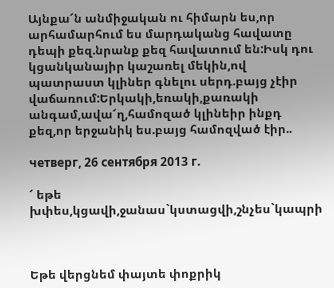Այնքա՜ն անմիջական ու հիմարն ես,որ արհամարհում ես մարդականց հավատը դեպի քեզ.նրանք քեզ հավատում են:Իսկ դու կցանկանայիր կաշառել մեկին,ով պատրաստ կլիներ գնելու սերդ.բայց չէիր վաճառում:Երկակի,եռակի,քառակի անգամ,ավա՜ղ,համոզած կլինեիր ինքդ քեզ,որ երջանիկ ես.բայց համոզված էիր..

четверг, 26 сентября 2013 г.

՜ եթե խփես,կցավի,ջանաս`կստացվի,շնչես`կապրի



Եթե վերցնեմ փայտե փոքրիկ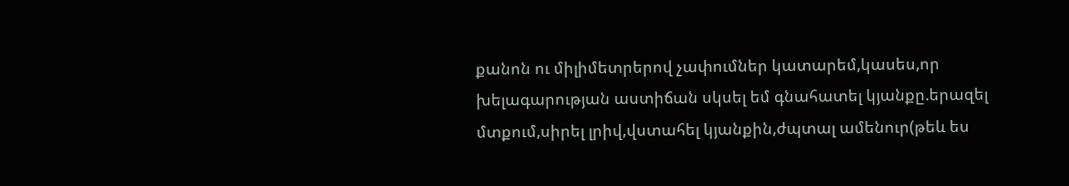քանոն ու միլիմետրերով չափումներ կատարեմ,կասես,որ խելագարության աստիճան սկսել եմ գնահատել կյանքը.երազել մտքում,սիրել լրիվ,վստահել կյանքին,ժպտալ ամենուր(թեև ես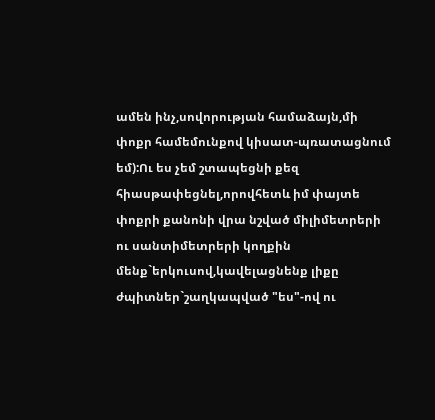ամեն ինչ,սովորության համաձայն,մի փոքր համեմունքով կիսատ-պռատացնում եմ):Ու ես չեմ շտապեցնի քեզ հիասթափեցնել,որովհետև իմ փայտե փոքրի քանոնի վրա նշված միլիմետրերի ու սանտիմետրերի կողքին մենք`երկուսով,կավելացնենք լիքը ժպիտներ`շաղկապված "ես"-ով ու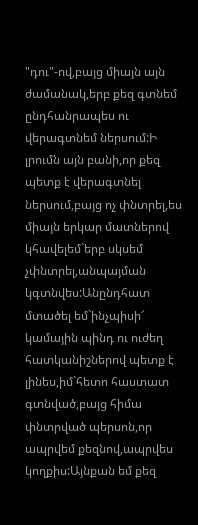"դու"-ով,բայց միայն այն ժամանակ,երբ քեզ գտնեմ ընդհանրապես ու վերագտնեմ ներսում:Ի լրումն այն բանի,որ քեզ պետք է վերագտնել ներսում,բայց ոչ փնտրել,ես միայն երկար մատներով կհավելեմ`երբ սկսեմ չփնտրել,անպայման կգտնվես:Անընդհատ մտածել եմ`ինչպիսի՜ կամային պինդ ու ուժեղ հատկանիշներով պետք է լինես,իմ`հետո հաստատ գտնված,բայց հիմա փնտրված պերսոն,որ ապրվեմ քեզնով,ապրվես կողքիս:Այնքան եմ քեզ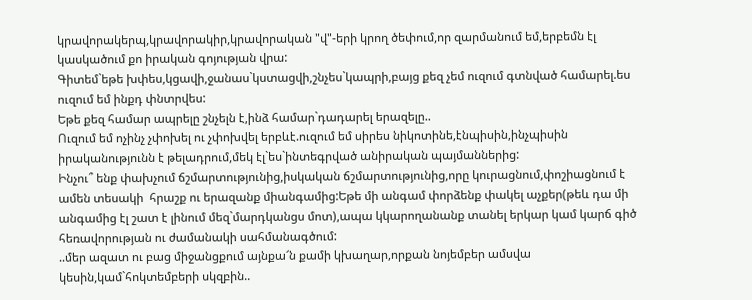կրավորակերպ,կրավորակիր,կրավորական "վ"-երի կրող ծեփում,որ զարմանում եմ,երբեմն էլ կասկածում քո իրական գոյության վրա:
Գիտեմ`եթե խփես,կցավի,ջանաս`կստացվի,շնչես`կապրի,բայց քեզ չեմ ուզում գտնված համարել.ես ուզում եմ ինքդ փնտրվես:
Եթե քեզ համար ապրելը շնչելն է,ինձ համար`դադարել երազելը..
Ուզում եմ ոչինչ չփոխել ու չփոխվել երբևէ.ուզում եմ սիրես նիկոտինե,էնպիսին,ինչպիսին իրականությունն է թելադրում,մեկ էլ`ես`ինտեգրված անիրական պայմաններից:
Ինչու՞ ենք փախչում ճշմարտությունից,իսկական ճշմարտությունից,որը կուրացնում,փոշիացնում է ամեն տեսակի  հրաշք ու երազանք միանգամից:Եթե մի անգամ փորձենք փակել աչքեր(թեև դա մի անգամից էլ շատ է լինում մեզ`մարդկանցս մոտ),ապա կկարողանանք տանել երկար կամ կարճ գիծ հեռավորության ու ժամանակի սահմանագծում:
..մեր ազատ ու բաց միջանցքում այնքա՜ն քամի կխաղար,որքան նոյեմբեր ամսվա կեսին,կամ`հոկտեմբերի սկզբին..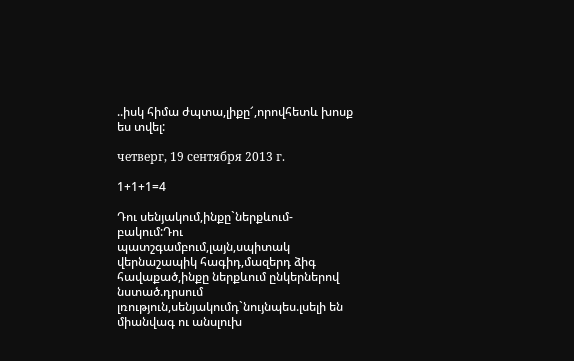..իսկ հիմա ժպտա,լիքը՜,որովհետև խոսք ես տվել:

четверг, 19 сентября 2013 г.

1+1+1=4

Դու սենյակում,ինքը`ներքևում-բակում:Դու պատշգամբում,լայն,սպիտակ վերնաշապիկ հագիդ,մազերդ ձիգ հավաքած,ինքը ներքևում ընկերներով նստած.դրսում լռություն,սենյակումդ`նույնպես.լսելի են միանվագ ու անսլուխ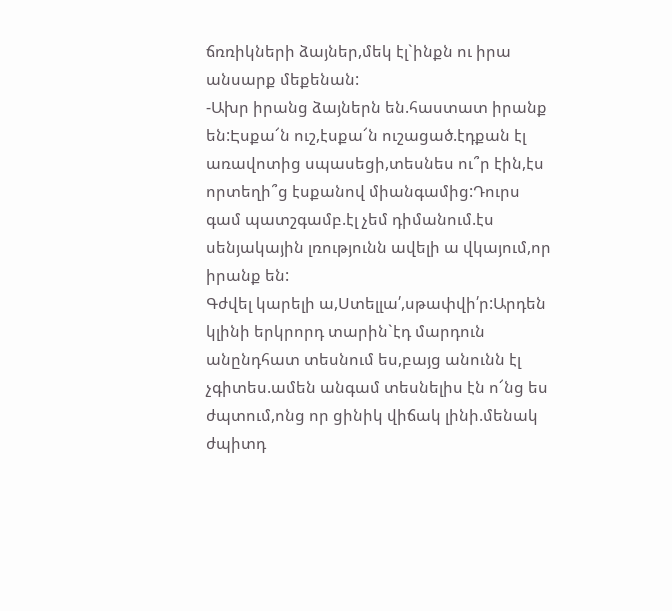ճռռիկների ձայներ,մեկ էլ`ինքն ու իրա անսարք մեքենան:
-Ախր իրանց ձայներն են.հաստատ իրանք են:Էսքա՜ն ուշ,էսքա՜ն ուշացած.էդքան էլ առավոտից սպասեցի,տեսնես ու՞ր էին,էս որտեղի՞ց էսքանով միանգամից:Դուրս գամ պատշգամբ.էլ չեմ դիմանում.էս սենյակային լռությունն ավելի ա վկայում,որ իրանք են:
Գժվել կարելի ա,Ստելլա՛,սթափվի՛ր:Արդեն կլինի երկրորդ տարին`էդ մարդուն անընդհատ տեսնում ես,բայց անունն էլ չգիտես.ամեն անգամ տեսնելիս էն ո՜նց ես ժպտում,ոնց որ ցինիկ վիճակ լինի.մենակ ժպիտդ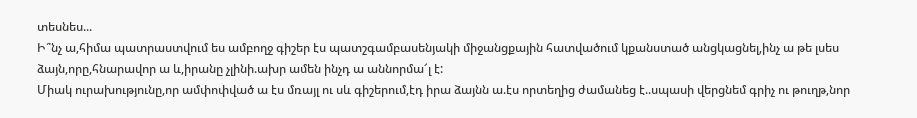տեսնես...
Ի՞նչ ա,հիմա պատրաստվում ես ամբողջ գիշեր էս պատշգամբասենյակի միջանցքային հատվածում կքանստած անցկացնել,ինչ ա թե լսես ձայն,որը,հնարավոր ա և,իրանը չլինի.ախր ամեն ինչդ ա աննորմա՜լ է:
Միակ ուրախությունը,որ ամփոփված ա էս մռայլ ու սև գիշերում,էդ իրա ձայնն ա.էս որտեղից ժամանեց է..սպասի վերցնեմ գրիչ ու թուղթ,նոր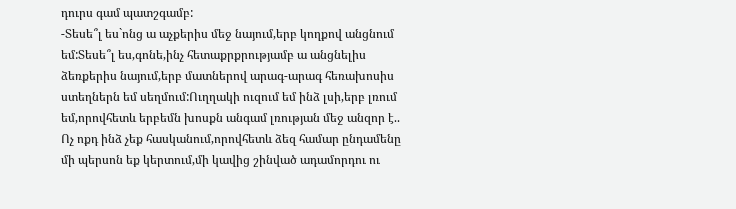դուրս գամ պատշգամբ:
-Տեսե՞լ ես`ոնց ա աչքերիս մեջ նայում,երբ կողքով անցնում եմ:Տեսե՞լ ես,գոնե,ինչ հետաքրքրությամբ ա անցնելիս ձեռքերիս նայում,երբ մատներով արագ-արագ հեռախոսիս ստեղներն եմ սեղմում:Ուղղակի ուզում եմ ինձ լսի,երբ լռում եմ,որովհետև երբեմն խոսքն անգամ լռության մեջ անզոր է..
Ոչ ոքդ ինձ չեք հասկանում,որովհետև ձեզ համար ընդամենը մի պերսոն եք կերտում,մի կավից շինված ադամորդու ու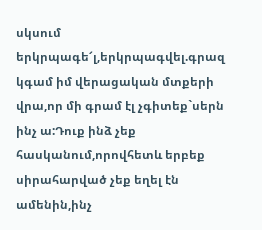սկսում երկրպագե՜լ,երկրպագվել.գրազ կգամ իմ վերացական մտքերի վրա,որ մի գրամ էլ չգիտեք`սերն ինչ ա:Դուք ինձ չեք հասկանում,որովհետև երբեք սիրահարված չեք եղել էն ամենին,ինչ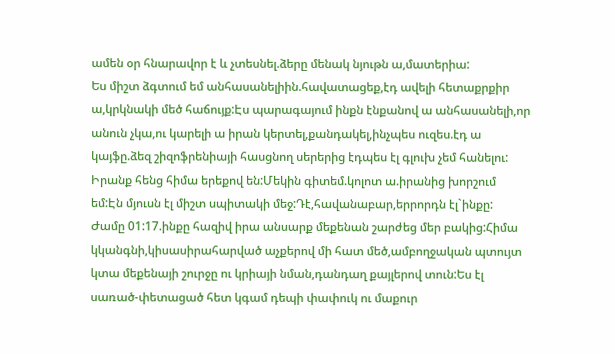ամեն օր հնարավոր է և չտեսնել.ձերը մենակ նյութն ա,մատերիա:
Ես միշտ ձգտում եմ անհասանելիին.հավատացեք,էդ ավելի հետաքրքիր ա,կրկնակի մեծ հաճույք:Էս պարագայում ինքն էնքանով ա անհասանելի,որ անուն չկա,ու կարելի ա իրան կերտել,քանդակել,ինչպես ուզես.էդ ա կայֆը.ձեզ շիզոֆրենիայի հասցնող սերերից էդպես էլ գլուխ չեմ հանելու:
Իրանք հենց հիմա երեքով են:Մեկին գիտեմ.կոլոտ ա.իրանից խորշում եմ:Էն մյուսն էլ միշտ սպիտակի մեջ:Դէ,հավանաբար,երրորդն էլ`ինքը:
Ժամը 01:17.ինքը հազիվ իրա անսարք մեքենան շարժեց մեր բակից:Հիմա կկանգնի,կիսասիրահարված աչքերով մի հատ մեծ,ամբողջական պտույտ կտա մեքենայի շուրջը ու կրիայի նման,դանդաղ քայլերով տուն:Ես էլ սառած-փետացած հետ կգամ դեպի փափուկ ու մաքուր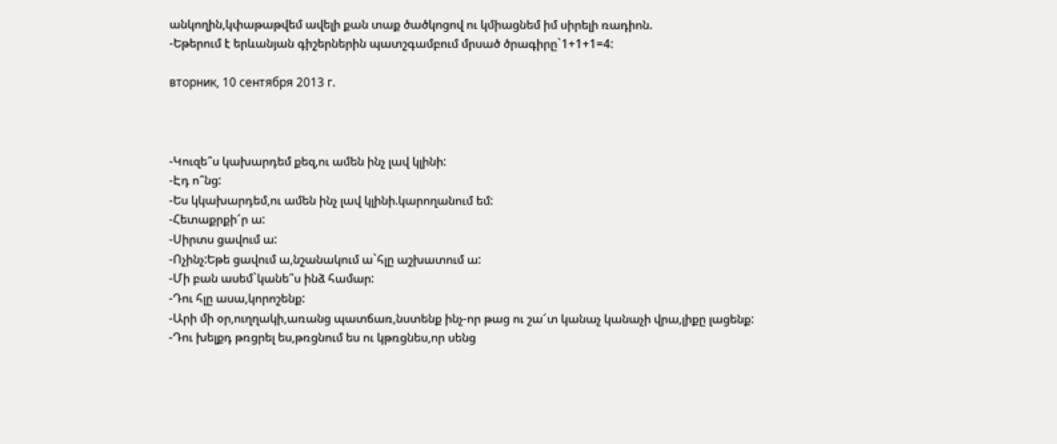անկողին,կփաթաթվեմ ավելի քան տաք ծածկոցով ու կմիացնեմ իմ սիրելի ռադիոն.
-Եթերում է երևանյան գիշերներին պատշգամբում մրսած ծրագիրը`1+1+1=4:

вторник, 10 сентября 2013 г.



-Կուզե՞ս կախարդեմ քեզ,ու ամեն ինչ լավ կլինի:
-Էդ ո՞նց:
-Ես կկախարդեմ,ու ամեն ինչ լավ կլինի.կարողանում եմ:
-Հետաքրքի՜ր ա:
-Սիրտս ցավում ա:
-Ոչինչ:Եթե ցավում ա,նշանակում ա`հլը աշխատում ա:
-Մի բան ասեմ`կանե՞ս ինձ համար:
-Դու հլը ասա,կորոշենք:
-Արի մի օր,ուղղակի,առանց պատճառ,նստենք ինչ-որ թաց ու շա՜տ կանաչ կանաչի վրա,լիքը լացենք:
-Դու խելքդ թռցրել ես,թռցնում ես ու կթռցնես,որ սենց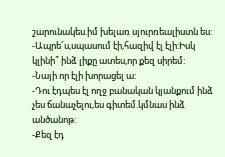շարունակես.իմ խելառ սյուրռեալիստն ես:
-Ապրե՜ս,սպասում էի,հազիվ էլ էլի:Իսկ կլինի՞ ինձ լիքը ատես,որ քեզ սիրեմ:
-Նայի որ էլի խորացել ա:
-Դու էդպես էլ ողջ բանական կյանքում ինձ չես ճանաչելու,ես գիտեմ.կմնաս ինձ անծանոթ:
-Քեզ էդ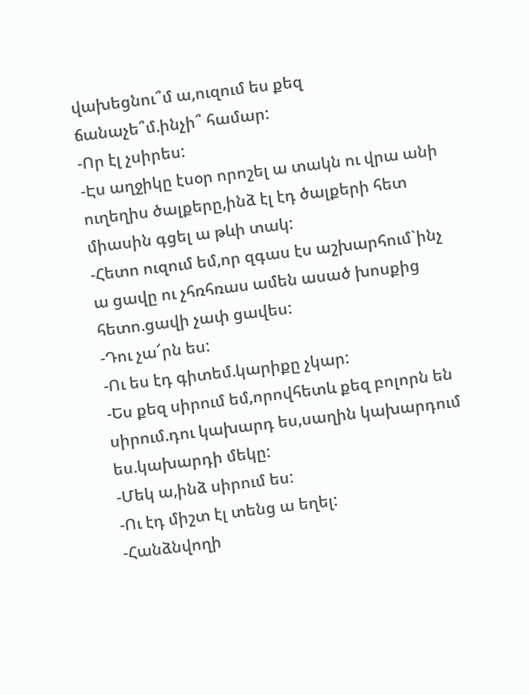վախեցնու՞մ ա,ուզում ես քեզ ճանաչե՞մ.ինչի՞ համար:
-Որ էլ չսիրես:
-Էս աղջիկը էսօր որոշել ա տակն ու վրա անի ուղեղիս ծալքերը,ինձ էլ էդ ծալքերի հետ միասին գցել ա թևի տակ:
-Հետո ուզում եմ,որ զգաս էս աշխարհում`ինչ ա ցավը ու չհռհռաս ամեն ասած խոսքից հետո.ցավի չափ ցավես:
-Դու չա՜րն ես:
-Ու ես էդ գիտեմ.կարիքը չկար:
-Ես քեզ սիրում եմ,որովհետև քեզ բոլորն են սիրում.դու կախարդ ես,սաղին կախարդում ես.կախարդի մեկը:
-Մեկ ա,ինձ սիրում ես:
-Ու էդ միշտ էլ տենց ա եղել:
-Հանձնվողի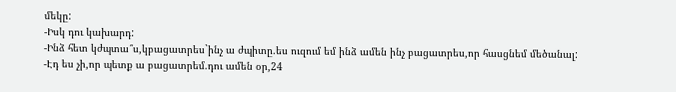մեկը:
-Իսկ դու կախարդ:
-Ինձ հետ կժպտա՞ս,կբացատրես`ինչ ա ժպիտը.ես ուզում եմ ինձ ամեն ինչ բացատրես,որ հասցնեմ մեծանալ:
-Էդ ես չի,որ պետք ա բացատրեմ.դու ամեն օր,24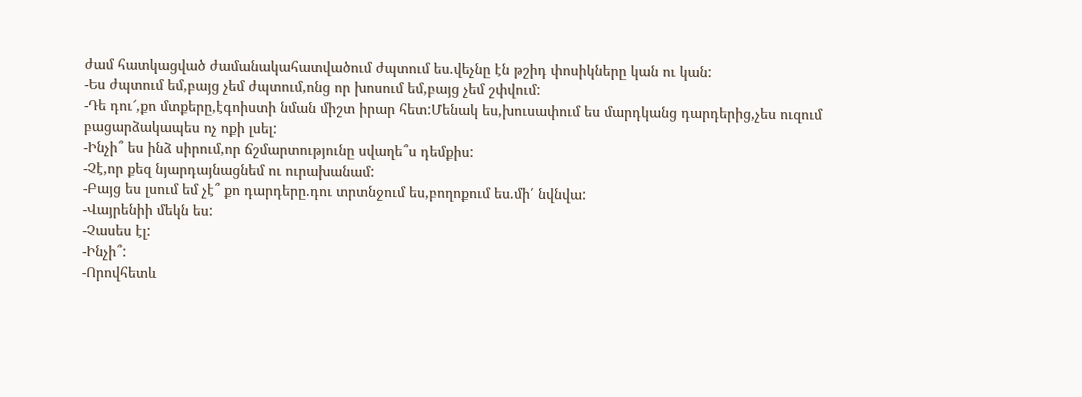ժամ հատկացված ժամանակահատվածում ժպտում ես.վեչնը էն թշիդ փոսիկները կան ու կան:
-Ես ժպտում եմ,բայց չեմ ժպտում,ոնց որ խոսում եմ,բայց չեմ շփվում:
-Դե դու՜,քո մտքերը,էգոիստի նման միշտ իրար հետ:Մենակ ես,խուսափում ես մարդկանց դարդերից,չես ուզում բացարձակապես ոչ ոքի լսել:
-Ինչի՞ ես ինձ սիրում,որ ճշմարտությունը սվաղե՞ս դեմքիս:
-Չէ,որ քեզ նյարդայնացնեմ ու ուրախանամ:
-Բայց ես լսում եմ չէ՞ քո դարդերը.դու տրտնջում ես,բողոքում ես.մի՛ նվնվա:
-Վայրենիի մեկն ես:
-Չասես էլ:
-Ինչի՞:
-Որովհետև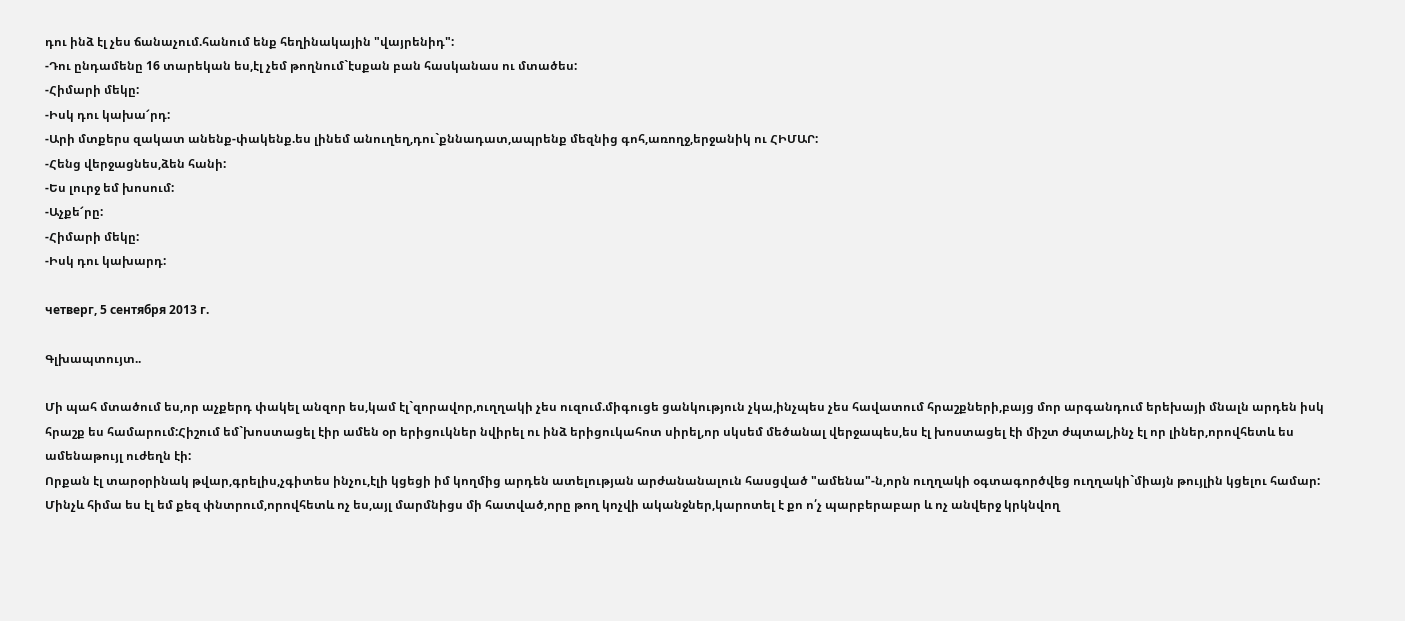դու ինձ էլ չես ճանաչում.հանում ենք հեղինակային "վայրենիդ":
-Դու ընդամենը 16 տարեկան ես,էլ չեմ թողնում`էսքան բան հասկանաս ու մտածես:
-Հիմարի մեկը:
-Իսկ դու կախա՜րդ:
-Արի մտքերս զակատ անենք-փակենք.ես լինեմ անուղեղ,դու`քննադատ,ապրենք մեզնից գոհ,առողջ,երջանիկ ու ՀԻՄԱՐ:
-Հենց վերջացնես,ձեն հանի:
-Ես լուրջ եմ խոսում:
-Աչքե՜րը:
-Հիմարի մեկը:
-Իսկ դու կախարդ:

четверг, 5 сентября 2013 г.

Գլխապտույտ..

Մի պահ մտածում ես,որ աչքերդ փակել անզոր ես,կամ էլ`զորավոր,ուղղակի չես ուզում.միգուցե ցանկություն չկա,ինչպես չես հավատում հրաշքների,բայց մոր արգանդում երեխայի մնալն արդեն իսկ հրաշք ես համարում:Հիշում եմ`խոստացել էիր ամեն օր երիցուկներ նվիրել ու ինձ երիցուկահոտ սիրել,որ սկսեմ մեծանալ վերջապես,ես էլ խոստացել էի միշտ ժպտալ,ինչ էլ որ լիներ,որովհետև ես ամենաթույլ ուժեղն էի:
Որքան էլ տարօրինակ թվար,գրելիս,չգիտես ինչու,էլի կցեցի իմ կողմից արդեն ատելության արժանանալուն հասցված "ամենա"-ն,որն ուղղակի օգտագործվեց ուղղակի`միայն թույլին կցելու համար:
Մինչև հիմա ես էլ եմ քեզ փնտրում,որովհետև ոչ ես,այլ մարմնիցս մի հատված,որը թող կոչվի ականջներ,կարոտել է քո ո՛չ պարբերաբար և ոչ անվերջ կրկնվող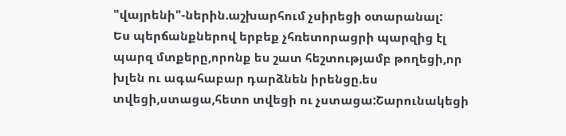"վայրենի"-ներին.աշխարհում չսիրեցի օտարանալ:
Ես պերճանքներով երբեք չհռետորացրի պարզից էլ պարզ մտքերը,որոնք ես շատ հեշտությամբ թողեցի,որ խլեն ու ագահաբար դարձնեն իրենցը.ես տվեցի,ստացա,հետո տվեցի ու չստացա:Շարունակեցի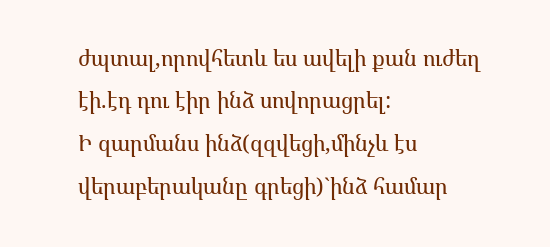ժպտալ,որովհետև ես ավելի քան ուժեղ էի.էդ դու էիր ինձ սովորացրել:
Ի զարմանս ինձ(զզվեցի,մինչև էս վերաբերականը գրեցի)`ինձ համար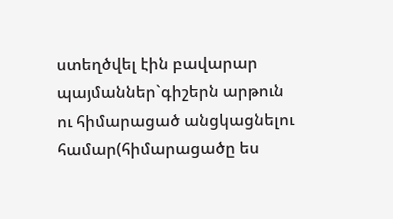ստեղծվել էին բավարար պայմաններ`գիշերն արթուն ու հիմարացած անցկացնելու համար(հիմարացածը ես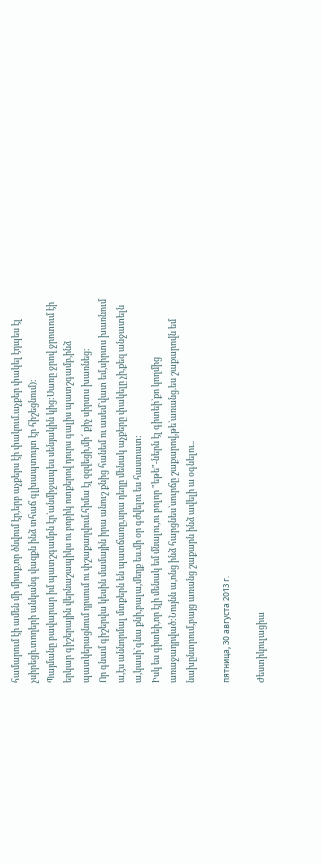համարում էի ամեն մի միտք,որ ծնվում էր,երբ աչքերս էի փակում.աչքեր փակել էդպես էլ չսիրեցի.տողերի անկանգ վազքն ինձ տհաճ գլխապտույտ էր հիշեցնում):
Պայմանը բավարար իմ պատշգամբն էր`անմիջապես սենյակին կից:Սառը ջրով ջրոտում էի երկար գիշերային վերնաշապիկս ու բոբիկ ոտքերով դուրս գալիս պատշգամբ,ինձ պատկերացնում դրսում ու փշաքաղվում.հիմա էլ զզվեցի,մի՜ քիչ սիրտս խառնեց:
Որ գնամ գիշերվա կեսին մամային իրա անուշ քնից հանեմ ու ասեմ`վատ եմ,սիրտս խառնում ա,էս աննորմալ մտքերն են պատճառը,սրա դեղը մենակ աչքերը փակելը չի,քեզ անջատելն ա,կասի`գնա քնի,բալա,մեղք ես.մի օր գժվելու ես հաստատ:
Իսկ ես գիտեի,որ էլի մենակ եմ մնալու,ու բոլոր "եթե"-ներն էլ գիտեի`քո կողմից առաջադրված:Նույնն ա,ոնց ինձ հարցնես`սուրճը շաքարով,թե`առանց.ես շաքարովն եմ նախընտրում,բայց առանց շաքարն ինձ ավելի ա օգնելու..

пятница, 30 августа 2013 г.

Ժեստիկուլացիա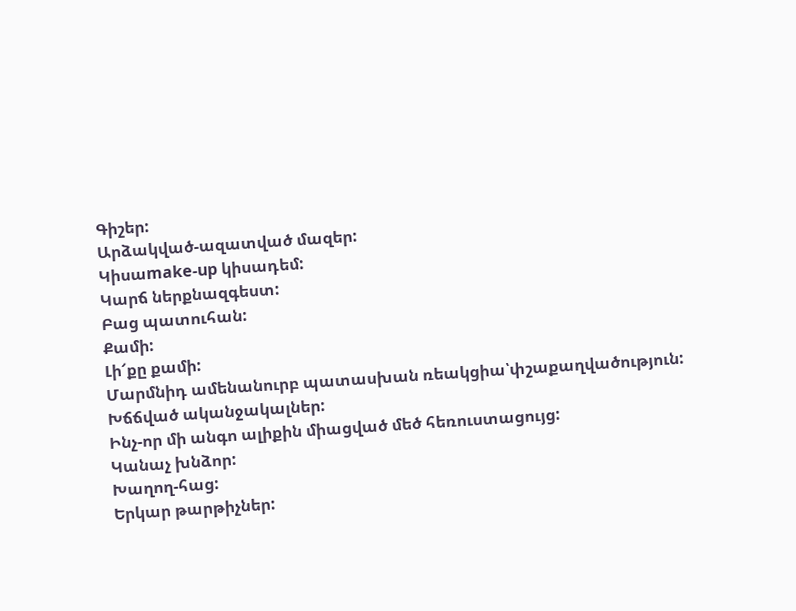Գիշեր:
Արձակված-ազատված մազեր:
Կիսաmake-up կիսադեմ:
Կարճ ներքնազգեստ:
Բաց պատուհան:
Քամի:
Լի՜քը քամի:
Մարմնիդ ամենանուրբ պատասխան ռեակցիա՝փշաքաղվածություն:
Խճճված ականջակալներ:
Ինչ-որ մի անգո ալիքին միացված մեծ հեռուստացույց:
Կանաչ խնձոր:
Խաղող-հաց:
Երկար թարթիչներ: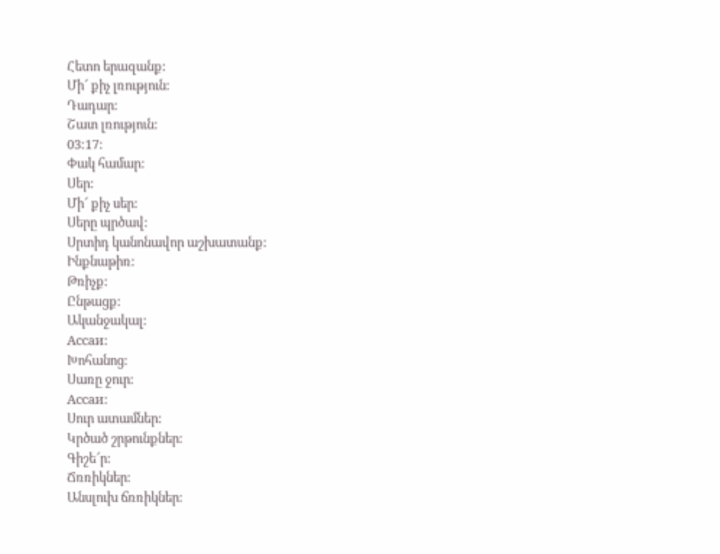Հետո երազանք:
Մի՜ քիչ լռություն:
Դադար:
Շատ լռություն:
03:17:
Փակ համար:
Սեր:
Մի՜ քիչ սեր:
Սերը պրծավ:
Սրտիդ կանոնավոր աշխատանք:
Ինքնաթիռ:
Թռիչք:
Ընթացք:
Ականջակալ:
Ассаи:
Խոհանոց:
Սառը ջուր:
Ассаи:
Սուր ատամներ:
Կրծած շրթունքներ:
Գիշե՜ր:
Ճռռիկներ:
Անսլուխ ճռռիկներ: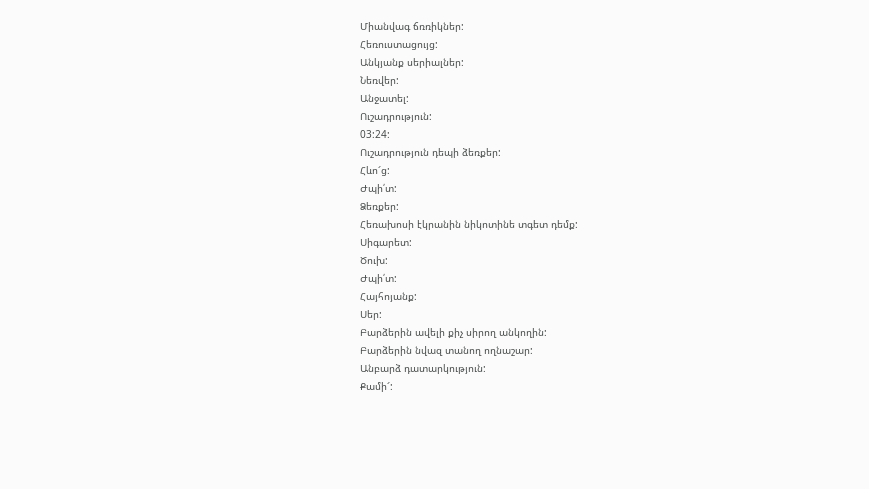Միանվագ ճռռիկներ:
Հեռուստացույց:
Անկյանք սերիալներ:
Նեռվեր:
Անջատել:
Ուշադրություն:
03:24:
Ուշադրություն դեպի ձեռքեր:
Հևո՜ց:
Ժպի՛տ:
Ձեռքեր:
Հեռախոսի էկրանին նիկոտինե տգետ դեմք:
Սիգարետ:
Ծուխ:
Ժպի՛տ:
Հայհոյանք:
Սեր:
Բարձերին ավելի քիչ սիրող անկողին:
Բարձերին նվազ տանող ողնաշար:
Անբարձ դատարկություն:
Քամի՜: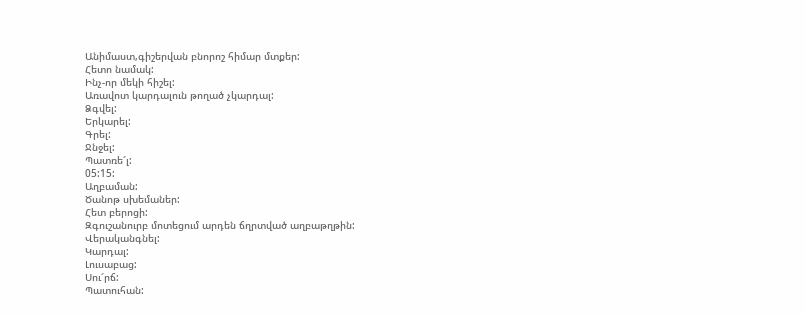Անիմաստ,գիշերվան բնորոշ հիմար մտքեր:
Հետո նամակ:
Ինչ-որ մեկի հիշել:
Առավոտ կարդալուն թողած չկարդալ:
Ձգվել:
Երկարել:
Գրել:
Ջնջել:
Պատռե՜լ:
05:15:
Աղբաման:
Ծանոթ սխեմաներ:
Հետ բերոցի:
Զգուշանուրբ մոտեցում արդեն ճղրտված աղբաթղթին:
Վերականգնել:
Կարդալ:
Լուսաբաց:
Սու՜րճ:
Պատուհան: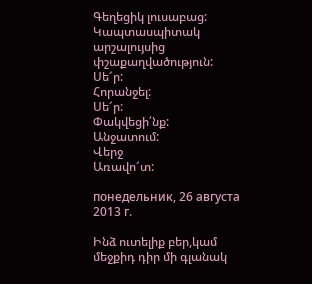Գեղեցիկ լուսաբաց:
Կապտասպիտակ արշալույսից փշաքաղվածություն:
Սե՜ր:
Հորանջել:
Սե՜ր:
Փակվեցի՛նք:
Անջատում:
Վերջ
Առավո՜տ:

понедельник, 26 августа 2013 г.

Ինձ ուտելիք բեր,կամ մեջքիդ դիր մի գլանակ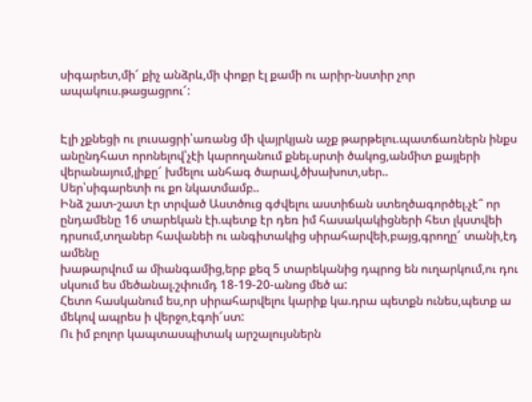սիգարետ,մի՜ քիչ անձրև,մի փոքր էլ քամի ու արիր-նստիր չոր ապակուս.թացացրու՜:


Էլի չքնեցի ու լուսացրի՝առանց մի վայրկյան աչք թարթելու.պատճառներն ինքս անընդհատ որոնելով՝չէի կարողանում քնել.սրտի ծակոց,անմիտ քայլերի վերանայում,լիքը՜ խմելու անհագ ծարավ,ծխախոտ,սեր..
Սեր՝սիգարետի ու քո նկատմամբ..
Ինձ շատ-շատ էր տրված Աստծուց գժվելու աստիճան ստեղծագործել.չէ՞ որ ընդամենը 16 տարեկան էի.պետք էր դեռ իմ հասակակիցների հետ լկստվեի դրսում,տղաներ հավանեի ու անգիտակից սիրահարվեի,բայց,գրողը՜ տանի,էդ ամենը
խաթարվում ա միանգամից,երբ քեզ 5 տարեկանից դպրոց են ուղարկում,ու դու սկսում ես մեծանալ.շփումդ 18-19-20-անոց մեծ ա:
Հետո հասկանում ես,որ սիրահարվելու կարիք կա.դրա պետքն ունես,պետք ա մեկով ապրես ի վերջո,էգոի՜ստ:
Ու իմ բոլոր կապտասպիտակ արշալույսներն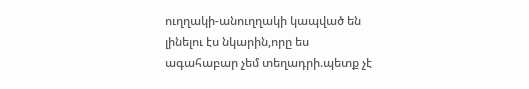ուղղակի-անուղղակի կապված են լինելու էս նկարին,որը ես ագահաբար չեմ տեղադրի.պետք չէ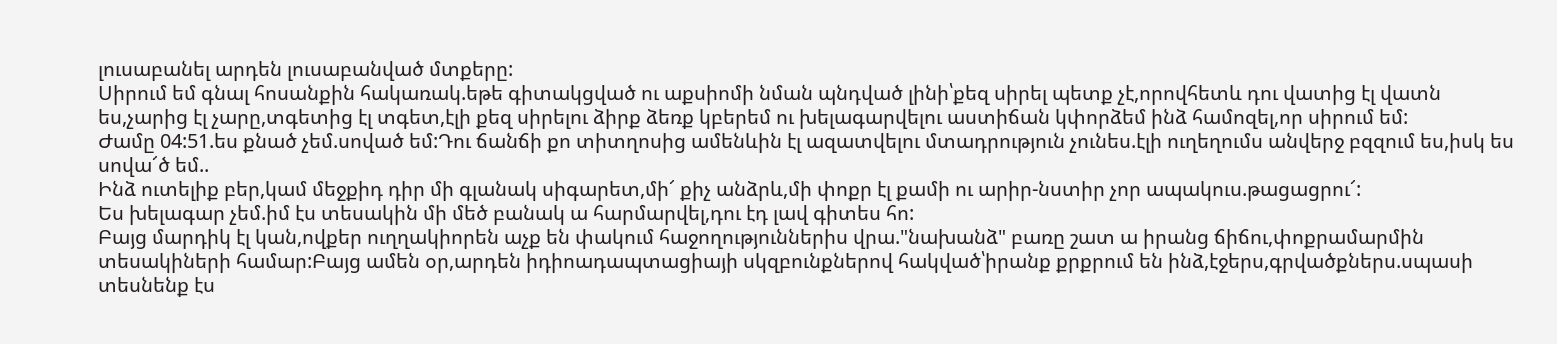լուսաբանել արդեն լուսաբանված մտքերը:
Սիրում եմ գնալ հոսանքին հակառակ.եթե գիտակցված ու աքսիոմի նման պնդված լինի՝քեզ սիրել պետք չէ,որովհետև դու վատից էլ վատն ես,չարից էլ չարը,տգետից էլ տգետ,էլի քեզ սիրելու ձիրք ձեռք կբերեմ ու խելագարվելու աստիճան կփորձեմ ինձ համոզել,որ սիրում եմ:
Ժամը 04:51.ես քնած չեմ.սոված եմ:Դու ճանճի քո տիտղոսից ամենևին էլ ազատվելու մտադրություն չունես.էլի ուղեղումս անվերջ բզզում ես,իսկ ես սովա՜ծ եմ..
Ինձ ուտելիք բեր,կամ մեջքիդ դիր մի գլանակ սիգարետ,մի՜ քիչ անձրև,մի փոքր էլ քամի ու արիր-նստիր չոր ապակուս.թացացրու՜:
Ես խելագար չեմ.իմ էս տեսակին մի մեծ բանակ ա հարմարվել,դու էդ լավ գիտես հո:
Բայց մարդիկ էլ կան,ովքեր ուղղակիորեն աչք են փակում հաջողություններիս վրա."նախանձ" բառը շատ ա իրանց ճիճու,փոքրամարմին տեսակիների համար:Բայց ամեն օր,արդեն իդիոադապտացիայի սկզբունքներով հակված՝իրանք քրքրում են ինձ,էջերս,գրվածքներս.սպասի տեսնենք էս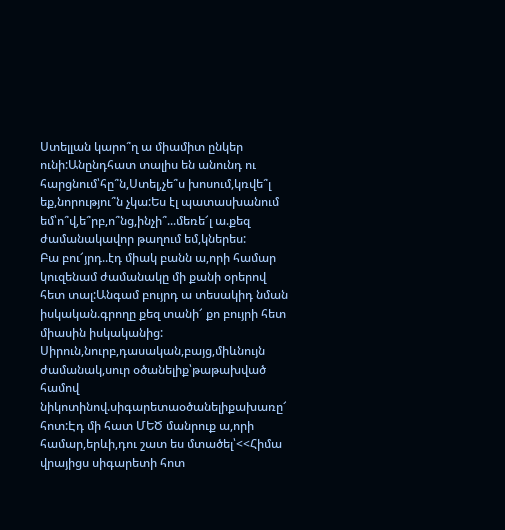Ստելլան կարո՞ղ ա միամիտ ընկեր ունի:Անընդհատ տալիս են անունդ ու հարցնում՝հը՞ն,Ստել,չե՞ս խոսում,կռվե՞լ եք,նորությու՞ն չկա:Ես էլ պատասխանում եմ՝ո՞վ,ե՞րբ,ո՞նց,ինչի՞...մեռե՜լ ա.քեզ ժամանակավոր թաղում եմ,կներես:
Բա բու՜յրդ..էդ միակ բանն ա,որի համար կուզենամ ժամանակը մի քանի օրերով հետ տալ:Անգամ բույրդ ա տեսակիդ նման իսկական.գրողը քեզ տանի՜ քո բույրի հետ միասին իսկականից:
Սիրուն,նուրբ,դասական,բայց,միևնույն ժամանակ,սուր օծանելիք՝թաթախված համով նիկոտինով.սիգարետաօծանելիքախառը՜ հոտ:Էդ մի հատ ՄԵԾ մանրուք ա,որի համար,երևի,դու շատ ես մտածել՝<<Հիմա վրայիցս սիգարետի հոտ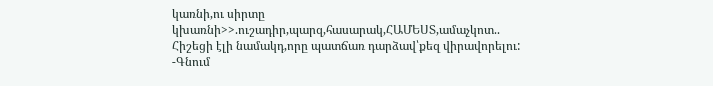կառնի,ու սիրտը կխառնի>>.ուշադիր,պարզ,հասարակ,ՀԱՄԵՍՏ,ամաչկոտ..
Հիշեցի էլի նամակդ,որը պատճառ դարձավ՝քեզ վիրավորելու:
-Գնում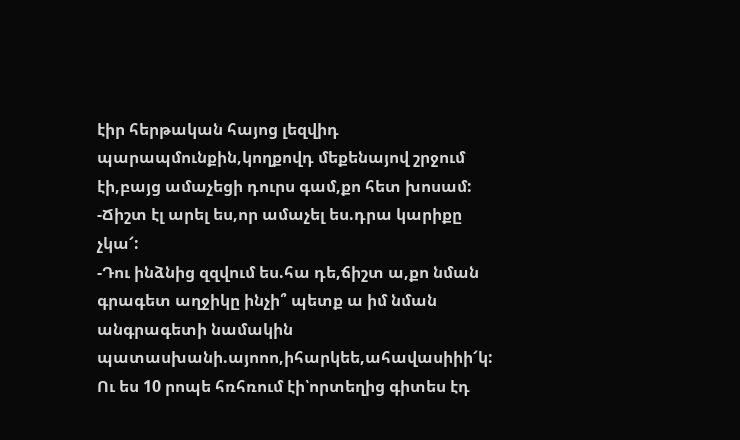էիր հերթական հայոց լեզվիդ պարապմունքին,կողքովդ մեքենայով շրջում էի,բայց ամաչեցի դուրս գամ,քո հետ խոսամ:
-Ճիշտ էլ արել ես,որ ամաչել ես.դրա կարիքը չկա՜:
-Դու ինձնից զզվում ես.հա դե,ճիշտ ա,քո նման գրագետ աղջիկը ինչի՞ պետք ա իմ նման անգրագետի նամակին պատասխանի.այոոո,իհարկեե,ահավասիիի՜կ:
Ու ես 10 րոպե հռհռում էի՝որտեղից գիտես էդ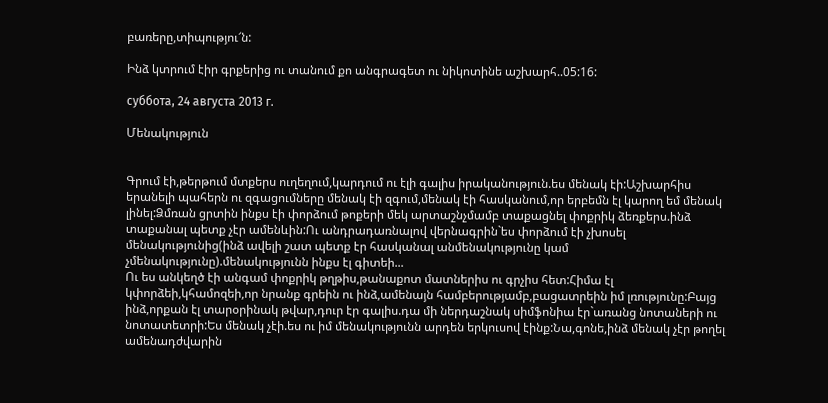բառերը,տիպությու՜ն:

Ինձ կտրում էիր գրքերից ու տանում քո անգրագետ ու նիկոտինե աշխարհ..05:16:

суббота, 24 августа 2013 г.

Մենակություն


Գրում էի,թերթում մտքերս ուղեղում,կարդում ու էլի գալիս իրականություն.ես մենակ էի:Աշխարհիս երանելի պահերն ու զգացումները մենակ էի զգում,մենակ էի հասկանում,որ երբեմն էլ կարող եմ մենակ լինել:Ձմռան ցրտին ինքս էի փորձում թոքերի մեկ արտաշնչմամբ տաքացնել փոքրիկ ձեռքերս.ինձ տաքանալ պետք չէր ամենևին:Ու անդրադառնալով վերնագրին`ես փորձում էի չխոսել մենակությունից(ինձ ավելի շատ պետք էր հասկանալ անմենակությունը կամ չմենակությունը).մենակությունն ինքս էլ գիտեի...
Ու ես անկեղծ էի անգամ փոքրիկ թղթիս,թանաքոտ մատներիս ու գրչիս հետ:Հիմա էլ կփորձեի,կհամոզեի,որ նրանք գրեին ու ինձ,ամենայն համբերությամբ,բացատրեին իմ լռությունը:Բայց ինձ,որքան էլ տարօրինակ թվար,դուր էր գալիս.դա մի ներդաշնակ սիմֆոնիա էր`առանց նոտաների ու նոտատետրի:Ես մենակ չէի.ես ու իմ մենակությունն արդեն երկուսով էինք:Նա,գոնե,ինձ մենակ չէր թողել ամենադժվարին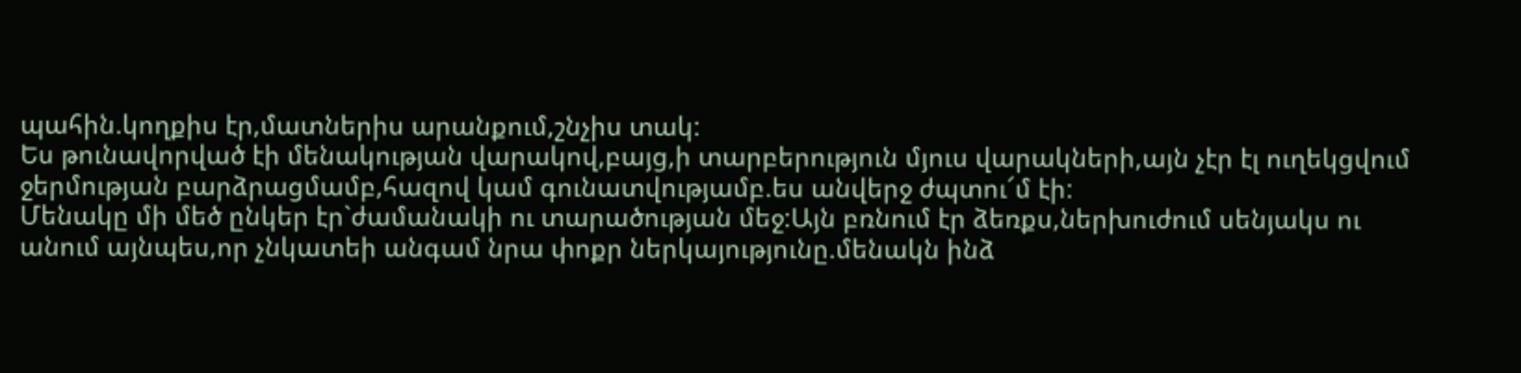պահին.կողքիս էր,մատներիս արանքում,շնչիս տակ:
Ես թունավորված էի մենակության վարակով,բայց,ի տարբերություն մյուս վարակների,այն չէր էլ ուղեկցվում ջերմության բարձրացմամբ,հազով կամ գունատվությամբ.ես անվերջ ժպտու՜մ էի:
Մենակը մի մեծ ընկեր էր`ժամանակի ու տարածության մեջ:Այն բռնում էր ձեռքս,ներխուժում սենյակս ու անում այնպես,որ չնկատեի անգամ նրա փոքր ներկայությունը.մենակն ինձ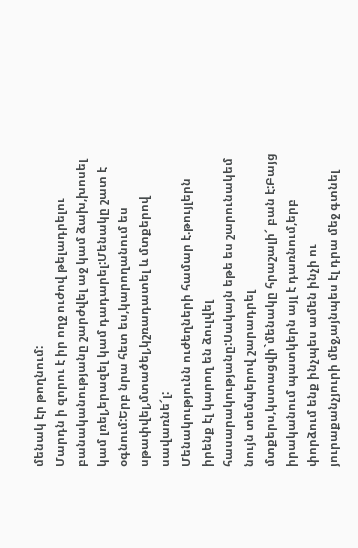մենակ էր թողնում:
Մարդն ի զորու է իր ողջ ուժով թելադրելու բանականությանը շարժվել աջ կամ ձախ,խոսել կամ լռել,երազել կամ դադարել:Մենակը շատ է օգնում:Երբ նրա հետ ես,կարողանում ես սթափվել,մտածել,կշռադատել և մտքերով սավառնե՜լ:
Մենակությունն ուժեղների համար է.թույլերն իրենք էլ կարող են ձուլվել հասարակությանը:Սակայն եթե ես շարունակեմ նույն տեմպերով շարադրել մտքերս,կստացվի`մենակը հրաշալի՜ բան է:Բայց իրականում պատկերն այլ է դառնում,երբ փորձում ենք ինչպես ամեն ինչի ու յուրաքանչյուրի մեջ,այնպես էլ դրա մեջ գտնել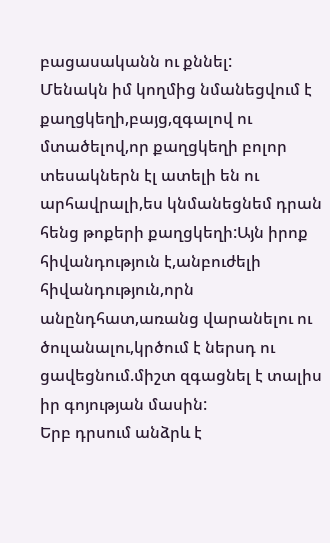բացասականն ու քննել:
Մենակն իմ կողմից նմանեցվում է քաղցկեղի,բայց,զգալով ու մտածելով,որ քաղցկեղի բոլոր տեսակներն էլ ատելի են ու արհավրալի,ես կնմանեցնեմ դրան հենց թոքերի քաղցկեղի:Այն իրոք հիվանդություն է,անբուժելի հիվանդություն,որն անընդհատ,առանց վարանելու ու ծուլանալու,կրծում է ներսդ ու ցավեցնում.միշտ զգացնել է տալիս իր գոյության մասին:
Երբ դրսում անձրև է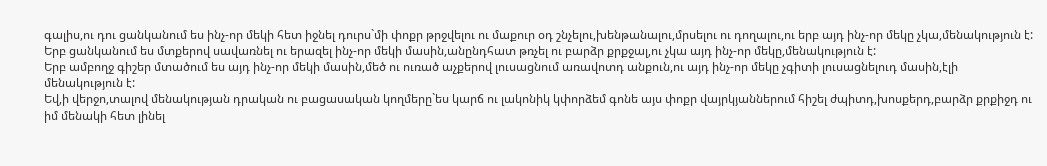գալիս,ու դու ցանկանում ես ինչ-որ մեկի հետ իջնել դուրս`մի փոքր թրջվելու ու մաքուր օդ շնչելու,խենթանալու,մրսելու ու դողալու,ու երբ այդ ինչ-որ մեկը չկա,մենակություն է:
Երբ ցանկանում ես մտքերով սավառնել ու երազել ինչ-որ մեկի մասին,անընդհատ թռչել ու բարձր քրքջալ,ու չկա այդ ինչ-որ մեկը,մենակություն է:
Երբ ամբողջ գիշեր մտածում ես այդ ինչ-որ մեկի մասին,մեծ ու ուռած աչքերով լուսացնում առավոտդ անքուն,ու այդ ինչ-որ մեկը չգիտի լուսացնելուդ մասին,էլի մենակություն է:
Եվ,ի վերջո,տալով մենակության դրական ու բացասական կողմերը`ես կարճ ու լակոնիկ կփորձեմ գոնե այս փոքր վայրկյաններում հիշել ժպիտդ,խոսքերդ,բարձր քրքիջդ ու իմ մենակի հետ լինել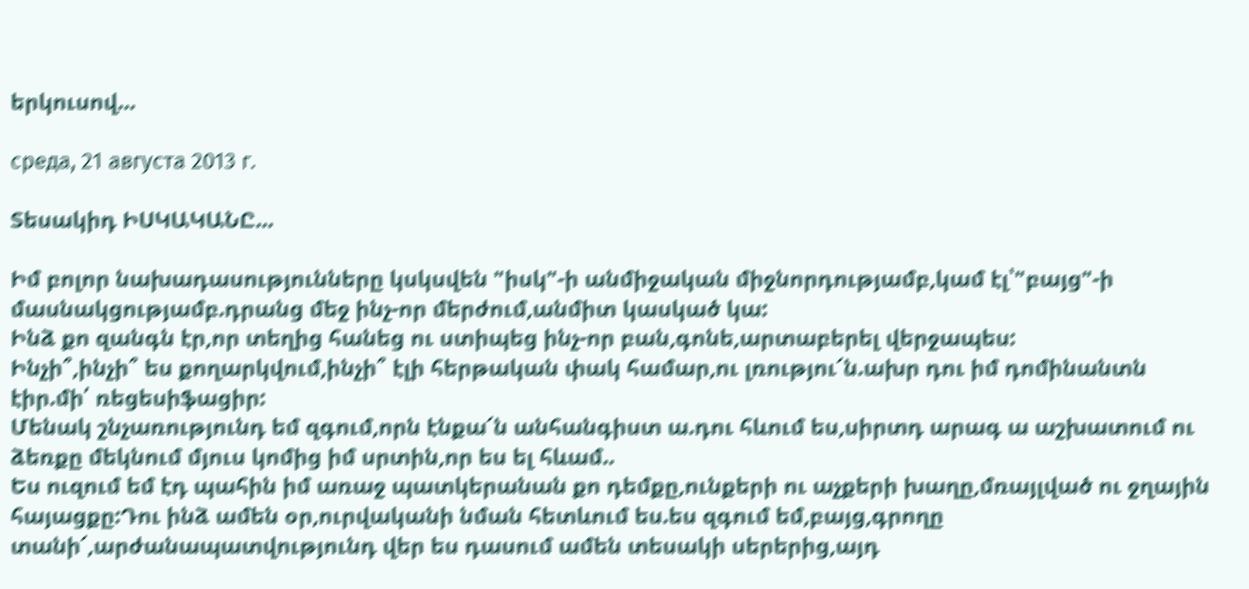երկուսով...

среда, 21 августа 2013 г.

Տեսակիդ ԻՍԿԱԿԱՆԸ...

Իմ բոլոր նախադասությունները կսկսվեն "իսկ"-ի անմիջական միջնորդությամբ,կամ էլ՝"բայց"-ի մասնակցությամբ.դրանց մեջ ինչ-որ մերժում,անմիտ կասկած կա:
Ինձ քո զանգն էր,որ տեղից հանեց ու ստիպեց ինչ-որ բան,գոնե,արտաբերել վերջապես:
Ինչի՞,ինչի՞ ես քողարկվում,ինչի՞ էլի հերթական փակ համար,ու լռությու՜ն.ախր դու իմ դոմինանտն էիր.մի՛ ռեցեսիֆացիր:
Մենակ շնչառությունդ եմ զգում,որն էնքա՜ն անհանգիստ ա.դու հևում ես,սիրտդ արագ ա աշխատում ու ձեռքը մեկնում մյուս կոմից իմ սրտին,որ ես ել հևամ..
Ես ուզում եմ էդ պահին իմ առաջ պատկերանան քո դեմքը,ունքերի ու աչքերի խաղը,մռայլված ու ջղային հայացքը:Դու ինձ ամեն օր,ուրվականի նման հետևում ես.ես զգում եմ,բայց,գրողը տանի՜,արժանապատվությունդ վեր ես դասում ամեն տեսակի սերերից,այդ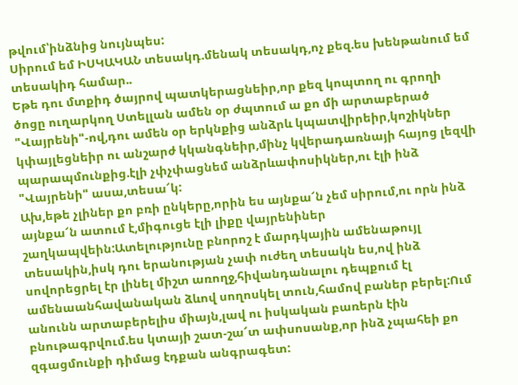թվում՝ինձնից նույնպես:
Սիրում եմ ԻՍԿԱԿԱՆ տեսակդ.մենակ տեսակդ,ոչ քեզ.ես խենթանում եմ տեսակիդ համար..
Եթե դու մտքիդ ծայրով պատկերացնեիր,որ քեզ կոպտող ու գրողի ծոցը ուղարկող Ստելլան ամեն օր ժպտում ա քո մի արտաբերած "Վայրենի"-ով,դու ամեն օր երկնքից անձրև կպատվիրեիր,կոշիկներ կփայլեցնեիր ու անշարժ կկանգնեիր,մինչ կվերադառնայի հայոց լեզվի պարապմունքից.էլի չփչփացնեմ անձրևափոսիկներ,ու էլի ինձ "Վայրենի" ասա,տեսա՜կ:
Ախ,եթե չլիներ քո բռի ընկերը,որին ես այնքա՜ն չեմ սիրում,ու որն ինձ այնքա՜ն ատում է,միգուցե էլի լիքը վայրենիներ շաղկապվեին:Ատելությունը բնորոշ է մարդկային ամենաթույլ տեսակին,իսկ դու երանության չափ ուժեղ տեսակն ես,ով ինձ սովորեցրել էր լինել միշտ առողջ,հիվանդանալու դեպքում էլ ամենաանհավանական ձևով սողոսկել տուն,համով բաներ բերել:Ում անունն արտաբերելիս միայն,լավ ու իսկական բառերն էին բնութագրվում.ես կտայի շատ-շա՜տ ափսոսանք,որ ինձ չպահեի քո զգացմունքի դիմաց էդքան անգրագետ: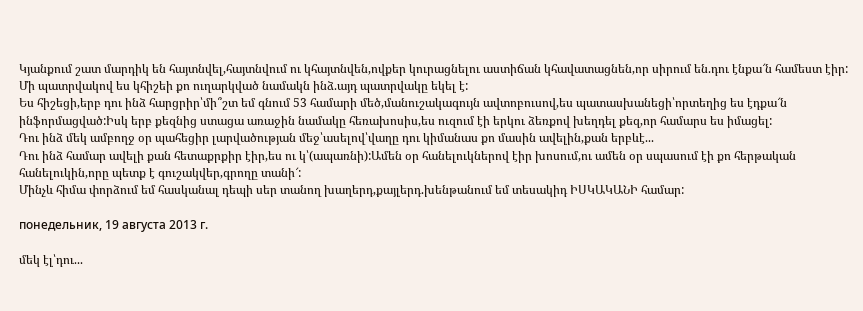Կյանքում շատ մարդիկ են հայտնվել,հայտնվում ու կհայտնվեն,ովքեր կուրացնելու աստիճան կհավատացնեն,որ սիրում են.դու էնքա՜ն համեստ էիր:
Մի պատրվակով ես կհիշեի քո ուղարկված նամակն ինձ.այդ պատրվակը եկել է:
Ես հիշեցի,երբ դու ինձ հարցրիր՝մի՞շտ եմ գնում 53 համարի մեծ,մանուշակագույն ավտոբուսով,ես պատասխանեցի՝որտեղից ես էդքա՜ն ինֆորմացված:Իսկ երբ քեզնից ստացա առաջին նամակը հեռախոսիս,ես ուզում էի երկու ձեռքով խեղդել քեզ,որ համարս ես իմացել:
Դու ինձ մեկ ամբողջ օր պահեցիր լարվածության մեջ՝ասելով՝վաղը դու կիմանաս քո մասին ավելին,քան երբևէ...
Դու ինձ համար ավելի քան հետաքրքիր էիր,ես ու կ՝(ապառնի):Ամեն օր հանելուկներով էիր խոսում,ու ամեն օր սպասում էի քո հերթական հանելուկին,որը պետք է գուշակվեր,գրողը տանի՜:
Մինչև հիմա փորձում եմ հասկանալ դեպի սեր տանող խաղերդ,քայլերդ.խենթանում եմ տեսակիդ ԻՍԿԱԿԱՆԻ համար:

понедельник, 19 августа 2013 г.

մեկ էլ՝դու...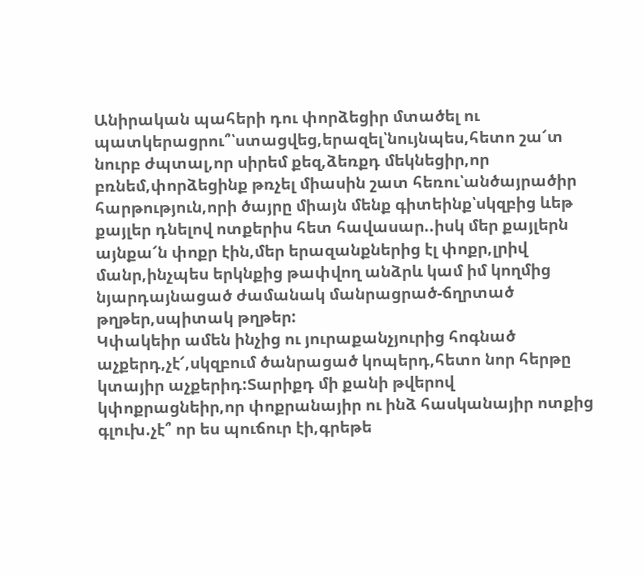Անիրական պահերի դու փորձեցիր մտածել ու պատկերացրու՞՝ստացվեց,երազել՝նույնպես,հետո շա՜տ նուրբ ժպտալ,որ սիրեմ քեզ,ձեռքդ մեկնեցիր,որ բռնեմ,փորձեցինք թռչել միասին շատ հեռու՝անծայրածիր հարթություն,որի ծայրը միայն մենք գիտեինք՝սկզբից ևեթ քայլեր դնելով ոտքերիս հետ հավասար..իսկ մեր քայլերն այնքա՜ն փոքր էին,մեր երազանքներից էլ փոքր,լրիվ մանր,ինչպես երկնքից թափվող անձրև կամ իմ կողմից նյարդայնացած ժամանակ մանրացրած-ճղրտած թղթեր,սպիտակ թղթեր:
Կփակեիր ամեն ինչից ու յուրաքանչյուրից հոգնած աչքերդ,չէ՜,սկզբում ծանրացած կոպերդ,հետո նոր հերթը կտայիր աչքերիդ:Տարիքդ մի քանի թվերով կփոքրացնեիր,որ փոքրանայիր ու ինձ հասկանայիր ոտքից գլուխ.չէ՞ որ ես պուճուր էի,գրեթե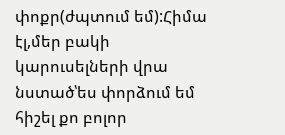փոքր(ժպտում եմ):Հիմա էլ,մեր բակի կարուսելների վրա նստած՝ես փորձում եմ հիշել քո բոլոր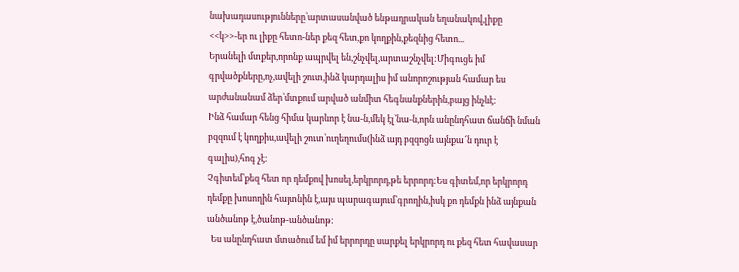նախադասությունները՝արտասանված ենթադրական եղանակով,լիքը <<կ>>-եր ու լիքը հետո-ներ քեզ հետ,քո կողքին,քեզնից հետո...
Երանելի մտքեր,որոնք ապրվել են,շնչվել,արտաշնչվել:Միգուցե իմ գրվածքները,ոչ,ավելի շուտ,ինձ կարդալիս իմ անորոշության համար ես արժանանամ ձեր՝մտքում արված անմիտ հեգնանքներին,բայց ինչևէ:
Ինձ համար հենց հիմա կարևոր է նա-ն,մեկ էլ՝նա-ն,որն անընդհատ ճանճի նման բզզում է կողքիս,ավելի շուտ՝ուղեղումս(ինձ այդ բզզոցն այնքա՜ն դուր է գալիս),հոգ չէ:
Չգիտեմ՝քեզ հետ որ դեմքով խոսել,երկրորդ,թե երրորդ:Ես գիտեմ,որ երկրորդ դեմքը խոսողին հայտնին է,այս պարագայում՝գրողին,իսկ քո դեմքն ինձ այնքան անծանոթ է,ծանոթ-անծանոթ:
  Ես անընդհատ մտածում եմ իմ երրորդը սարքել երկրորդ ու քեզ հետ հավասար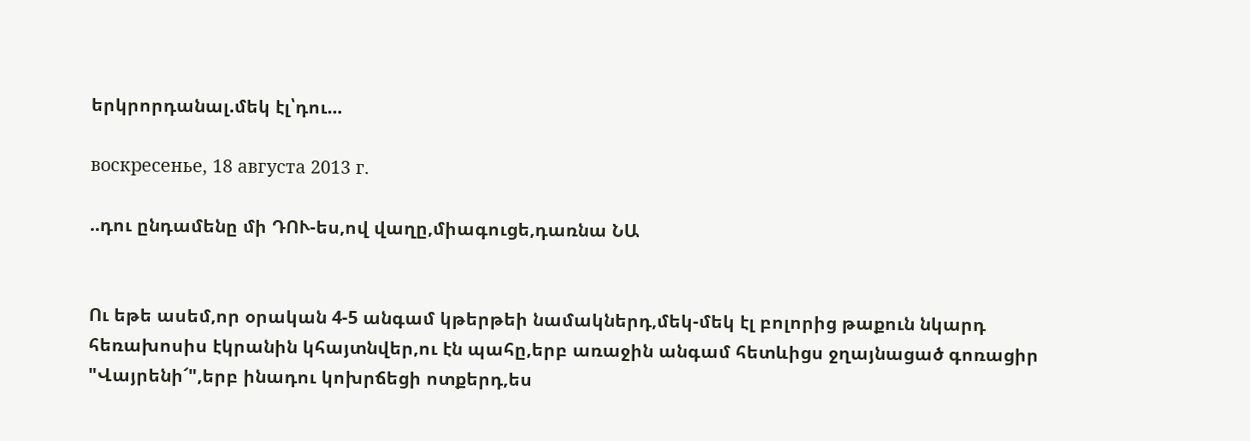երկրորդանալ.մեկ էլ՝դու...

воскресенье, 18 августа 2013 г.

..դու ընդամենը մի ԴՈՒ-ես,ով վաղը,միագուցե,դառնա ՆԱ


Ու եթե ասեմ,որ օրական 4-5 անգամ կթերթեի նամակներդ,մեկ-մեկ էլ բոլորից թաքուն նկարդ հեռախոսիս էկրանին կհայտնվեր,ու էն պահը,երբ առաջին անգամ հետևիցս ջղայնացած գոռացիր "Վայրենի՜",երբ ինադու կոխրճեցի ոտքերդ,ես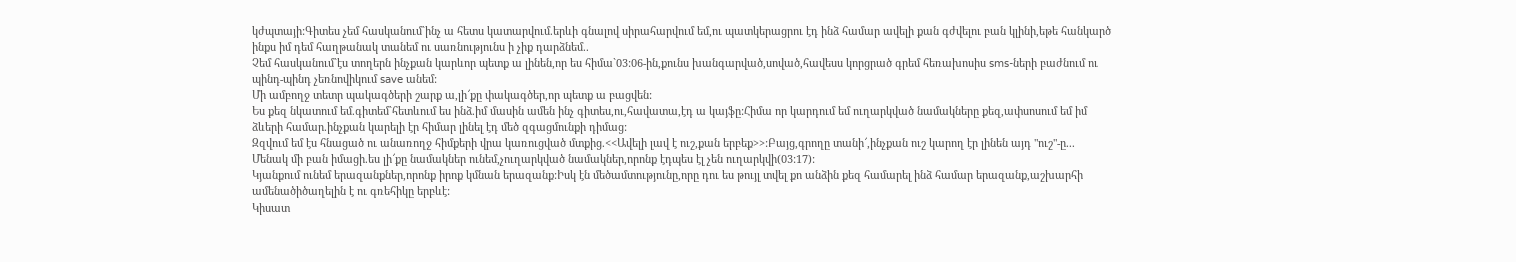կժպտայի:Գիտես չեմ հասկանում`ինչ ա հետս կատարվում.երևի գնալով սիրահարվում եմ,ու պատկերացրու էդ ինձ համար ավելի քան գժվելու բան կլինի,եթե հանկարծ ինքս իմ դեմ հաղթանակ տանեմ ու սառնությունս ի չիք դարձնեմ..
Չեմ հասկանում`էս տողերն ինչքան կարևոր պետք ա լինեն,որ ես հիմա`03:06-ին,քունս խանգարված,սոված,հավեսս կորցրած գրեմ հեռախոսիս sms-ների բաժնում ու պինդ-պինդ չեռնովիկում save անեմ:
Մի ամբողջ տետր պակագծերի շարք ա,լի՜քը փակագծեր,որ պետք ա բացվեն:
Ես քեզ նկատում եմ.գիտեմ`հետևում ես ինձ.իմ մասին ամեն ինչ գիտես,ու,հավատա,էդ ա կայֆը:Հիմա որ կարդում եմ ուղարկված նամակները քեզ,ափսոսում եմ իմ ձևերի համար.ինչքան կարելի էր հիմար լինել էդ մեծ զգացմունքի դիմաց:
Զզվում եմ էս հնացած ու անառողջ հիմքերի վրա կառուցված մտքից.<<Ավելի լավ է ուշ,քան երբեք>>:Բայց,գրողը տանի՜,ինչքան ուշ կարող էր լինեն այդ "ուշ"-ը...
Մենակ մի բան իմացի.ես լի՜քը նամակներ ունեմ,չուղարկված նամակներ,որոնք էդպես էլ չեն ուղարկվի(03:17):
Կյանքում ունեմ երազանքներ,որոնք իրոք կմնան երազանք:Իսկ էն մեծամտությունը,որը դու ես թույլ տվել քո անձին քեզ համարել ինձ համար երազանք,աշխարհի ամենածիծաղելին է ու գռեհիկը երբևէ:
Կիսատ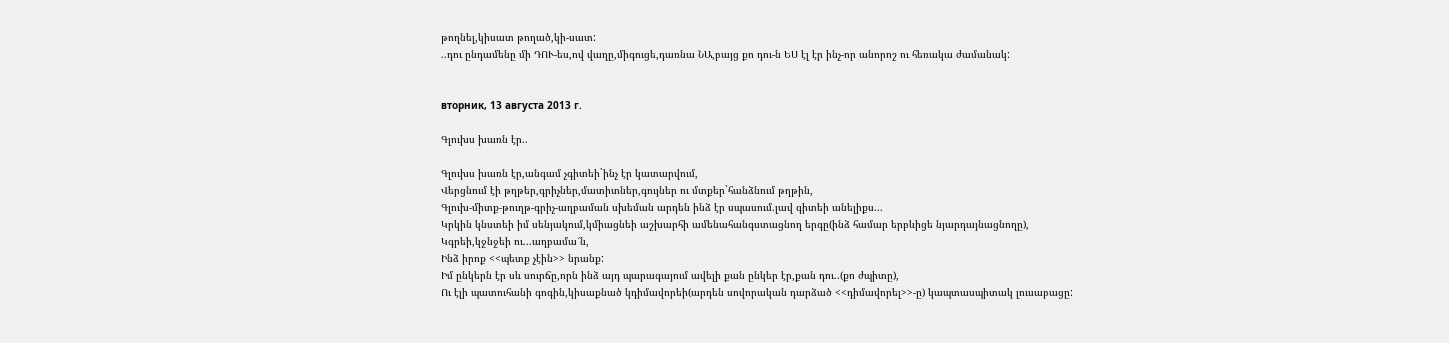թողնել,կիսատ թողած,կի-սատ:
..դու ընդամենը մի ԴՈՒ-ես,ով վաղը,միգուցե,դառնա ՆԱ,բայց քո դու-ն ԵՍ էլ էր ինչ-որ անորոշ ու հեռակա ժամանակ:


вторник, 13 августа 2013 г.

Գլուխս խառն էր..

Գլուխս խառն էր,անգամ չգիտեի`ինչ էր կատարվում,
Վերցնում էի թղթեր,գրիչներ,մատիտներ,գույներ ու մտքեր`հանձնում թղթին,
Գլուխ-միտք-թուղթ-գրիչ-աղբաման սխեման արդեն ինձ էր սպասում.լավ գիտեի անելիքս...
Կրկին կնստեի իմ սենյակում,կմիացնեի աշխարհի ամենահանգստացնող երգը(ինձ համար երբևիցե նյարդայնացնողը),
Կգրեի,կջնջեի ու...աղբամա՜ն,
Ինձ իրոք <<պետք չէին>> նրանք:
Իմ ընկերն էր սև սուրճը,որն ինձ այդ պարագայում ավելի քան ընկեր էր,քան դու..(քո ժպիտը),
Ու էլի պատուհանի գոգին,կիսաքնած կդիմավորեի(արդեն սովորական դարձած <<դիմավորել>>-ը) կապտասպիտակ լուսաբացը: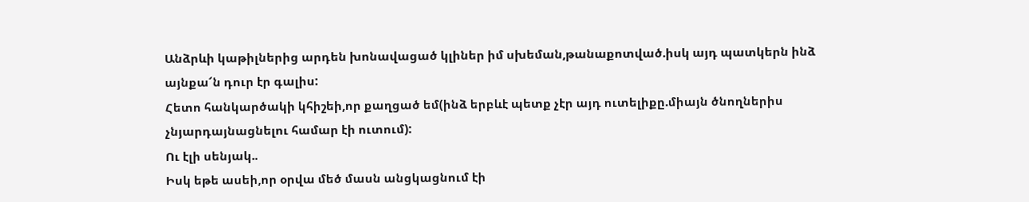Անձրևի կաթիլներից արդեն խոնավացած կլիներ իմ սխեման,թանաքոտված.իսկ այդ պատկերն ինձ այնքա՜ն դուր էր գալիս:
Հետո հանկարծակի կհիշեի,որ քաղցած եմ(ինձ երբևէ պետք չէր այդ ուտելիքը.միայն ծնողներիս չնյարդայնացնելու համար էի ուտում):
Ու էլի սենյակ..
Իսկ եթե ասեի,որ օրվա մեծ մասն անցկացնում էի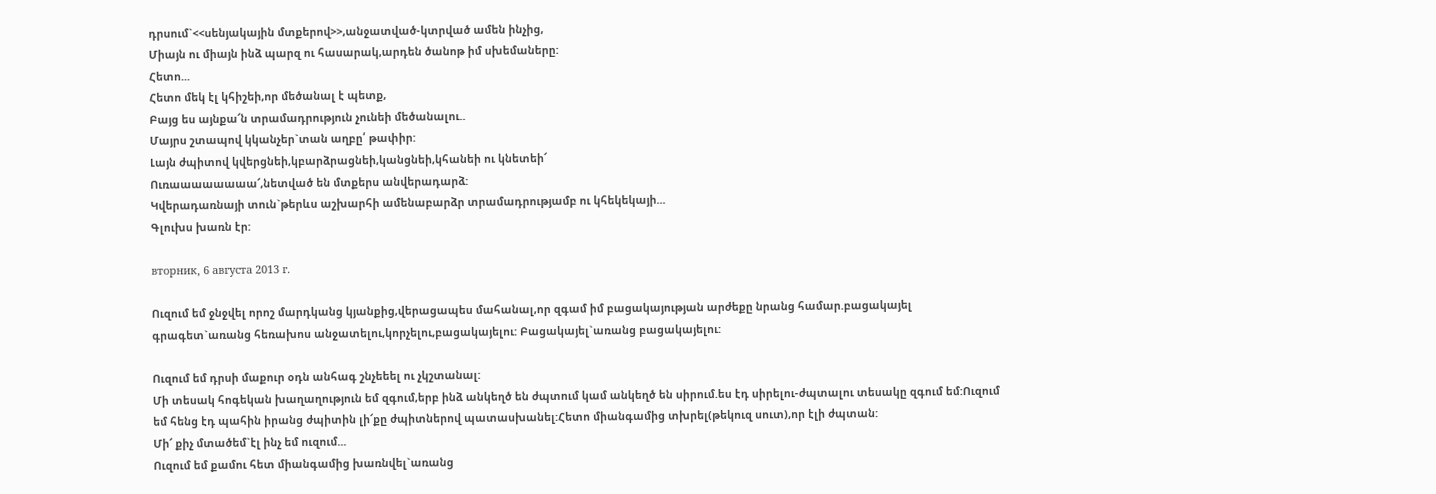դրսում`<<սենյակային մտքերով>>,անջատված-կտրված ամեն ինչից,
Միայն ու միայն ինձ պարզ ու հասարակ,արդեն ծանոթ իմ սխեմաները:
Հետո...
Հետո մեկ էլ կհիշեի,որ մեծանալ է պետք,
Բայց ես այնքա՜ն տրամադրություն չունեի մեծանալու..
Մայրս շտապով կկանչեր`տան աղբը՛ թափիր:
Լայն ժպիտով կվերցնեի,կբարձրացնեի,կանցնեի,կհանեի ու կնետեի՜
Ուռաաաաաաաա՜,նետված են մտքերս անվերադարձ:
Կվերադառնայի տուն`թերևս աշխարհի ամենաբարձր տրամադրությամբ ու կհեկեկայի...
Գլուխս խառն էր:

вторник, 6 августа 2013 г.

Ուզում եմ ջնջվել որոշ մարդկանց կյանքից,վերացապես մահանալ,որ զգամ իմ բացակայության արժեքը նրանց համար.բացակայել գրագետ`առանց հեռախոս անջատելու,կորչելու,բացակայելու: Բացակայել`առանց բացակայելու:

Ուզում եմ դրսի մաքուր օդն անհագ շնչեեել ու չկշտանալ:
Մի տեսակ հոգեկան խաղաղություն եմ զգում,երբ ինձ անկեղծ են ժպտում կամ անկեղծ են սիրում.ես էդ սիրելու-ժպտալու տեսակը զգում եմ:Ուզում եմ հենց էդ պահին իրանց ժպիտին լի՜քը ժպիտներով պատասխանել:Հետո միանգամից տխրել(թեկուզ սուտ),որ էլի ժպտան:
Մի՜ քիչ մտածեմ`էլ ինչ եմ ուզում...
Ուզում եմ քամու հետ միանգամից խառնվել`առանց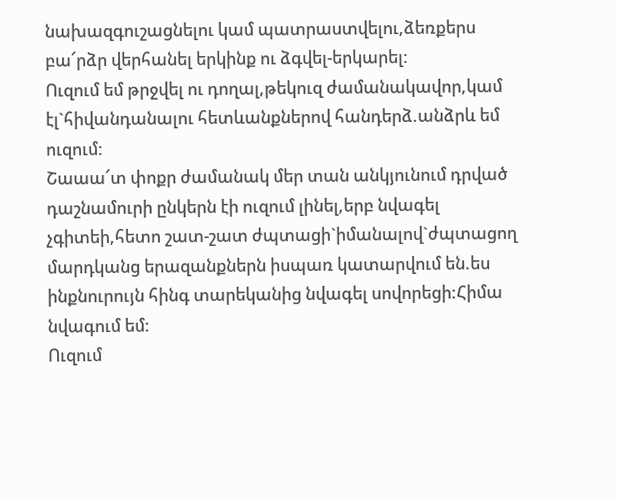նախազգուշացնելու կամ պատրաստվելու,ձեռքերս բա՜րձր վերհանել երկինք ու ձգվել-երկարել:
Ուզում եմ թրջվել ու դողալ,թեկուզ ժամանակավոր,կամ էլ`հիվանդանալու հետևանքներով հանդերձ.անձրև եմ ուզում:
Շաաա՜տ փոքր ժամանակ մեր տան անկյունում դրված դաշնամուրի ընկերն էի ուզում լինել,երբ նվագել չգիտեի,հետո շատ-շատ ժպտացի`իմանալով`ժպտացող մարդկանց երազանքներն իսպառ կատարվում են.ես ինքնուրույն հինգ տարեկանից նվագել սովորեցի:Հիմա նվագում եմ:
Ուզում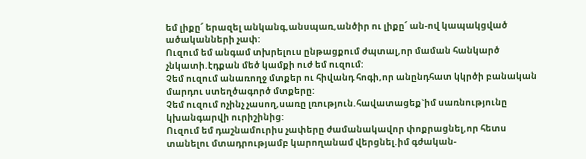եմ լիքը՜ երազել անկանգ,անսպառ,անծիր ու լիքը՜ ան-ով կապակցված ածականների չափ:
Ուզում եմ անգամ տխրելուս ընթացքում ժպտալ,որ մաման հանկարծ չնկատի.էդքան մեծ կամքի ուժ եմ ուզում:
Չեմ ուզում անառողջ մտքեր ու հիվանդ հոգի,որ անընդհատ կկրծի բանական մարդու ստեղծագործ մտքերը:
Չեմ ուզում ոչինչ չասող,սառը լռություն.հավատացեք`իմ սառնությունը կխանգարվի ուրիշինից:
Ուզում եմ դաշնամուրիս չափերը ժամանակավոր փոքրացնել,որ հետս տանելու մտադրությամբ կարողանամ վերցնել.իմ գժական-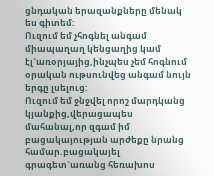ցնդական երազանքները մենակ ես գիտեմ:
Ուզում եմ չհոգնել անգամ միապաղաղ կենցաղից կամ էլ`առօրյայից,ինչպես չեմ հոգնում օրական ութսունվեց անգամ նույն երգը լսելուց:
Ուզում եմ ջնջվել որոշ մարդկանց կյանքից,վերացապես մահանալ,որ զգամ իմ բացակայության արժեքը նրանց համար.բացակայել գրագետ`առանց հեռախոս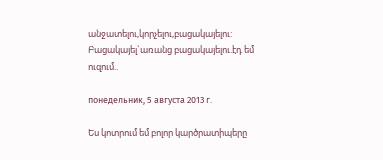անջատելու,կորչելու,բացակայելու:
Բացակայել`առանց բացակայելու.էդ եմ ուզում..

понедельник, 5 августа 2013 г.

Ես կոտրում եմ բոլոր կարծրատիպերը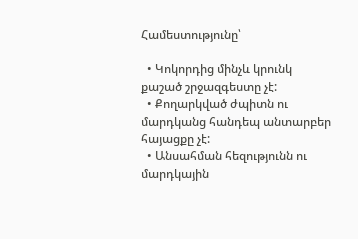Համեստությունը՝

  • Կոկորդից մինչև կրունկ քաշած շրջազգեստը չէ:
  • Քողարկված ժպիտն ու մարդկանց հանդեպ անտարբեր հայացքը չէ:
  • Անսահման հեզությունն ու մարդկային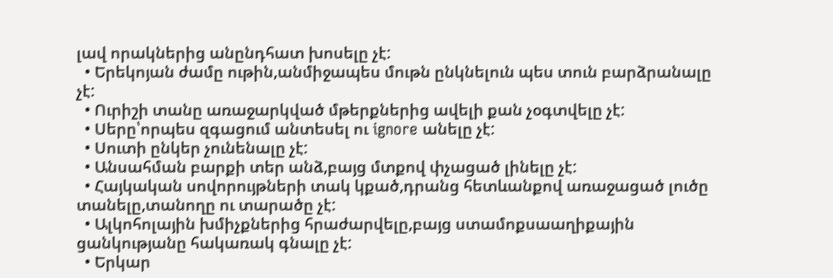լավ որակներից անընդհատ խոսելը չէ:
  • Երեկոյան ժամը ութին,անմիջապես մութն ընկնելուն պես տուն բարձրանալը չէ:
  • Ուրիշի տանը առաջարկված մթերքներից ավելի քան չօգտվելը չէ:
  • Սերը՝որպես զգացում անտեսել ու ignore անելը չէ:
  • Սուտի ընկեր չունենալը չէ:
  • Անսահման բարքի տեր անձ,բայց մտքով փչացած լինելը չէ:
  • Հայկական սովորույթների տակ կքած,դրանց հետևանքով առաջացած լուծը տանելը,տանողը ու տարածը չէ:
  • Ալկոհոլային խմիչքներից հրաժարվելը,բայց ստամոքսաաղիքային ցանկությանը հակառակ գնալը չէ:
  • Երկար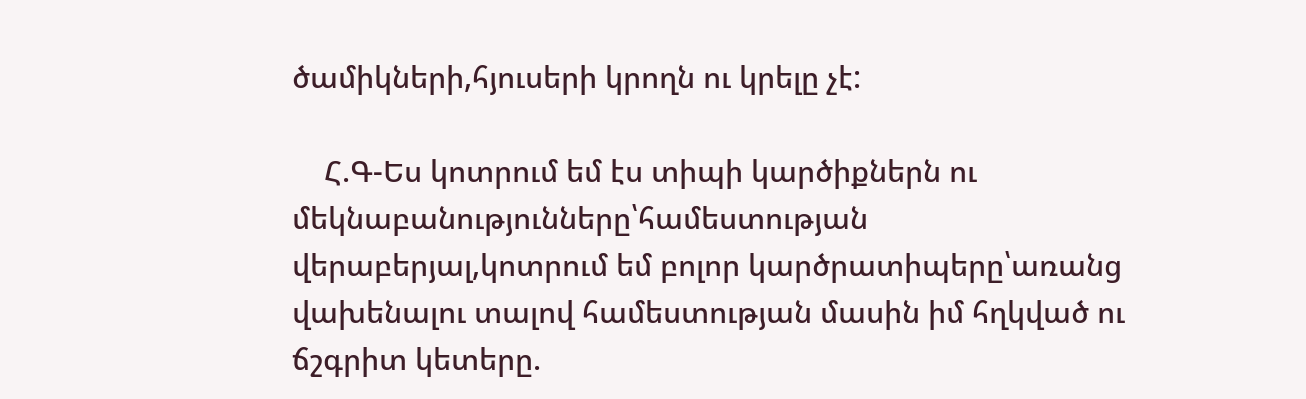ծամիկների,հյուսերի կրողն ու կրելը չէ:

    Հ.Գ-Ես կոտրում եմ էս տիպի կարծիքներն ու մեկնաբանությունները՝համեստության վերաբերյալ,կոտրում եմ բոլոր կարծրատիպերը՝առանց վախենալու տալով համեստության մասին իմ հղկված ու ճշգրիտ կետերը.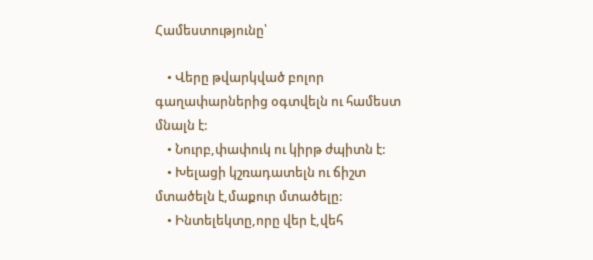Համեստությունը՝

    • Վերը թվարկված բոլոր գաղափարներից օգտվելն ու համեստ մնալն է:
    • Նուրբ,փափուկ ու կիրթ ժպիտն է:
    • Խելացի կշռադատելն ու ճիշտ մտածելն է,մաքուր մտածելը:
    • Ինտելեկտը,որը վեր է,վեհ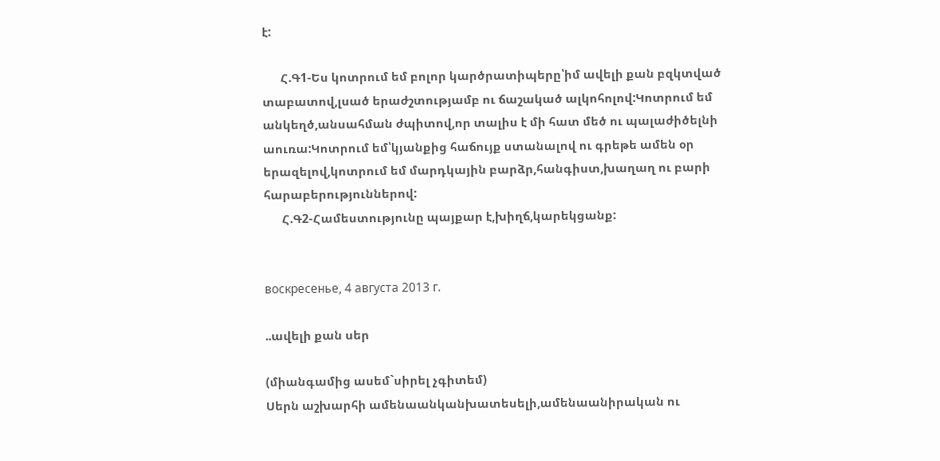է:

      Հ.Գ1-Ես կոտրում եմ բոլոր կարծրատիպերը՝իմ ավելի քան բզկտված տաբատով,լսած երաժշտությամբ ու ճաշակած ալկոհոլով:Կոտրում եմ անկեղծ,անսահման ժպիտով,որ տալիս է մի հատ մեծ ու պալաժիծելնի աուռա:Կոտրում եմ՝կյանքից հաճույք ստանալով ու գրեթե ամեն օր երազելով,կոտրում եմ մարդկային բարձր,հանգիստ,խաղաղ ու բարի հարաբերություններով:
      Հ.Գ2-Համեստությունը պայքար է,խիղճ,կարեկցանք:


воскресенье, 4 августа 2013 г.

..ավելի քան սեր

(միանգամից ասեմ`սիրել չգիտեմ)
Սերն աշխարհի ամենաանկանխատեսելի,ամենաանիրական ու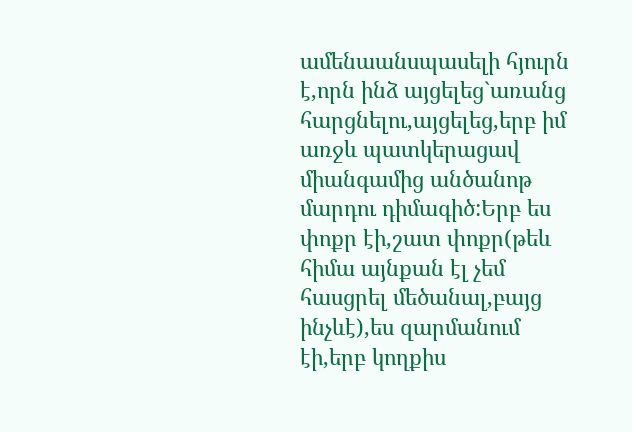ամենաանսպասելի հյուրն է,որն ինձ այցելեց`առանց հարցնելու,այցելեց,երբ իմ առջև պատկերացավ միանգամից անծանոթ մարդու դիմագիծ:Երբ ես փոքր էի,շատ փոքր(թեև հիմա այնքան էլ չեմ հասցրել մեծանալ,բայց ինչևէ),ես զարմանում էի,երբ կողքիս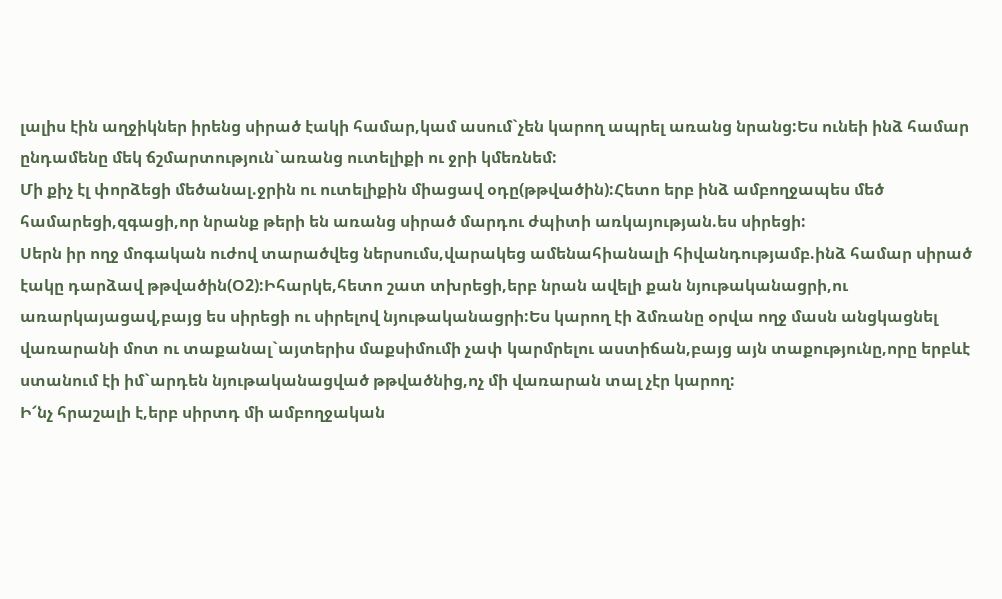լալիս էին աղջիկներ իրենց սիրած էակի համար,կամ ասում`չեն կարող ապրել առանց նրանց:Ես ունեի ինձ համար ընդամենը մեկ ճշմարտություն`առանց ուտելիքի ու ջրի կմեռնեմ:
Մի քիչ էլ փորձեցի մեծանալ.ջրին ու ուտելիքին միացավ օդը(թթվածին):Հետո երբ ինձ ամբողջապես մեծ համարեցի,զգացի,որ նրանք թերի են առանց սիրած մարդու ժպիտի առկայության.ես սիրեցի:
Սերն իր ողջ մոգական ուժով տարածվեց ներսումս,վարակեց ամենահիանալի հիվանդությամբ.ինձ համար սիրած էակը դարձավ թթվածին(Օ2):Իհարկե,հետո շատ տխրեցի,երբ նրան ավելի քան նյութականացրի,ու առարկայացավ,բայց ես սիրեցի ու սիրելով նյութականացրի:Ես կարող էի ձմռանը օրվա ողջ մասն անցկացնել վառարանի մոտ ու տաքանալ`այտերիս մաքսիմումի չափ կարմրելու աստիճան,բայց այն տաքությունը,որը երբևէ ստանում էի իմ`արդեն նյութականացված թթվածնից,ոչ մի վառարան տալ չէր կարող:
Ի՜նչ հրաշալի է,երբ սիրտդ մի ամբողջական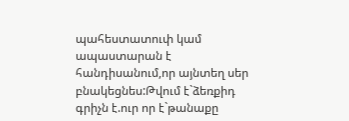պահեստատուփ կամ ապաստարան է հանդիսանում,որ այնտեղ սեր բնակեցնես:Թվում է`ձեռքիդ գրիչն է.ուր որ է`թանաքը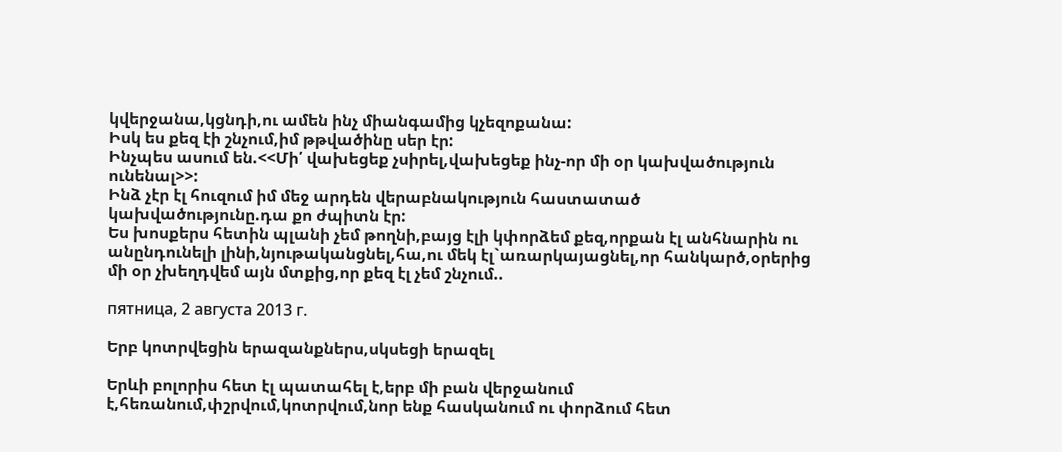կվերջանա,կցնդի,ու ամեն ինչ միանգամից կչեզոքանա:
Իսկ ես քեզ էի շնչում,իմ թթվածինը սեր էր:
Ինչպես ասում են.<<Մի՛ վախեցեք չսիրել,վախեցեք ինչ-որ մի օր կախվածություն ունենալ>>:
Ինձ չէր էլ հուզում իմ մեջ արդեն վերաբնակություն հաստատած կախվածությունը.դա քո ժպիտն էր:
Ես խոսքերս հետին պլանի չեմ թողնի,բայց էլի կփորձեմ քեզ,որքան էլ անհնարին ու անընդունելի լինի,նյութականցնել,հա,ու մեկ էլ`առարկայացնել,որ հանկարծ,օրերից մի օր չխեղդվեմ այն մտքից,որ քեզ էլ չեմ շնչում..

пятница, 2 августа 2013 г.

Երբ կոտրվեցին երազանքներս,սկսեցի երազել

Երևի բոլորիս հետ էլ պատահել է,երբ մի բան վերջանում է,հեռանում,փշրվում,կոտրվում,նոր ենք հասկանում ու փորձում հետ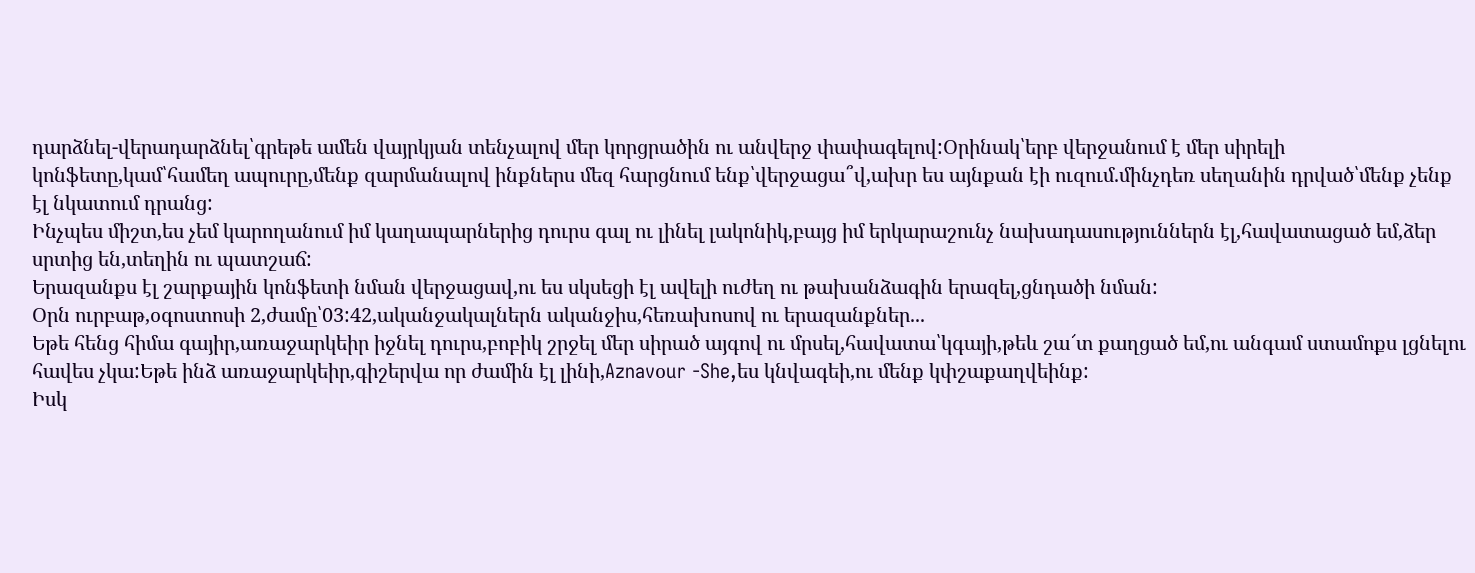դարձնել-վերադարձնել՝գրեթե ամեն վայրկյան տենչալով մեր կորցրածին ու անվերջ փափագելով:Օրինակ՝երբ վերջանում է մեր սիրելի կոնֆետը,կամ՝համեղ ապուրը,մենք զարմանալով ինքներս մեզ հարցնում ենք՝վերջացա՞վ,ախր ես այնքան էի ուզում.մինչդեռ սեղանին դրված՝մենք չենք էլ նկատում դրանց:
Ինչպես միշտ,ես չեմ կարողանում իմ կաղապարներից դուրս գալ ու լինել լակոնիկ,բայց իմ երկարաշունչ նախադասություններն էլ,հավատացած եմ,ձեր սրտից են,տեղին ու պատշաճ:
Երազանքս էլ շարքային կոնֆետի նման վերջացավ,ու ես սկսեցի էլ ավելի ուժեղ ու թախանձագին երազել,ցնդածի նման:
Օրն ուրբաթ,օգոստոսի 2,ժամը՝03:42,ականջակալներն ականջիս,հեռախոսով ու երազանքներ...
Եթե հենց հիմա գայիր,առաջարկեիր իջնել դուրս,բոբիկ շրջել մեր սիրած այգով ու մրսել,հավատա՝կգայի,թեև շա՜տ քաղցած եմ,ու անգամ ստամոքս լցնելու հավես չկա:Եթե ինձ առաջարկեիր,գիշերվա որ ժամին էլ լինի,Aznavօur -She,ես կնվագեի,ու մենք կփշաքաղվեինք:
Իսկ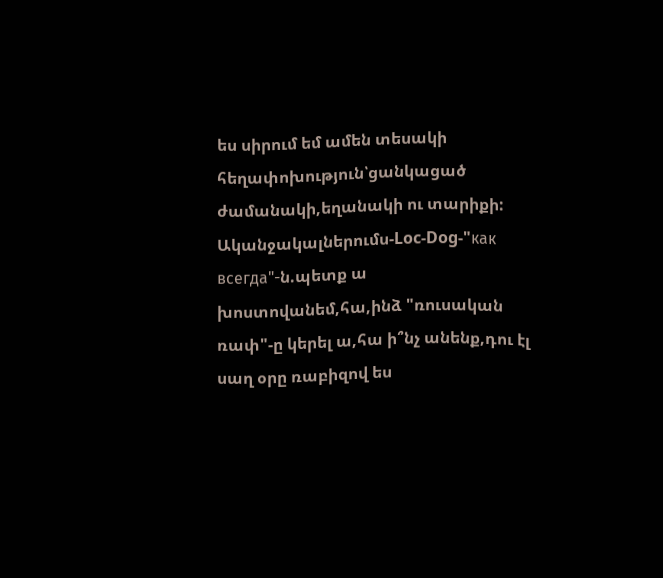ես սիրում եմ ամեն տեսակի հեղափոխություն՝ցանկացած ժամանակի,եղանակի ու տարիքի:
Ականջակալներումս-Loc-Dog-"как всегда"-ն.պետք ա խոստովանեմ,հա,ինձ "ռուսական ռափ"-ը կերել ա,հա ի՞նչ անենք,դու էլ սաղ օրը ռաբիզով ես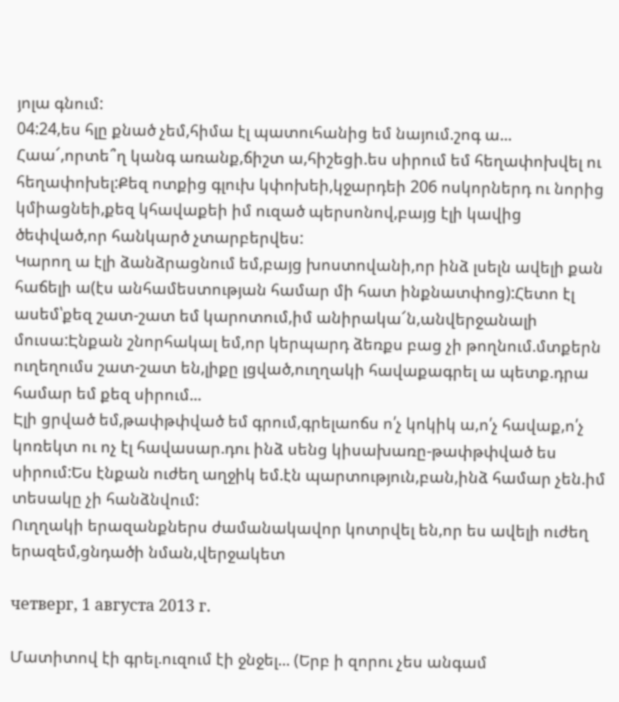յոլա գնում:
04:24,ես հլը քնած չեմ,հիմա էլ պատուհանից եմ նայում.շոգ ա...
Հաա՜,որտե՞ղ կանգ առանք,ճիշտ ա,հիշեցի.ես սիրում եմ հեղափոխվել ու հեղափոխել:Քեզ ոտքից գլուխ կփոխեի,կջարդեի 206 ոսկորներդ ու նորից կմիացնեի,քեզ կհավաքեի իմ ուզած պերսոնով,բայց էլի կավից ծեփված,որ հանկարծ չտարբերվես:
Կարող ա էլի ձանձրացնում եմ,բայց խոստովանի,որ ինձ լսելն ավելի քան հաճելի ա(էս անհամեստության համար մի հատ ինքնատփոց):Հետո էլ ասեմ՝քեզ շատ-շատ եմ կարոտում,իմ անիրակա՜ն,անվերջանալի մուսա:Էնքան շնորհակալ եմ,որ կերպարդ ձեռքս բաց չի թողնում.մտքերն ուղեղումս շատ-շատ են,լիքը լցված,ուղղակի հավաքագրել ա պետք.դրա համար եմ քեզ սիրում...
Էլի ցրված եմ,թափթփված եմ գրում,գրելաոճս ո՛չ կոկիկ ա,ո՛չ հավաք,ո՛չ կոռեկտ ու ոչ էլ հավասար.դու ինձ սենց կիսախառը-թափթփված ես սիրում:Ես էնքան ուժեղ աղջիկ եմ.էն պարտություն,բան,ինձ համար չեն.իմ տեսակը չի հանձնվում:
Ուղղակի երազանքներս ժամանակավոր կոտրվել են,որ ես ավելի ուժեղ երազեմ,ցնդածի նման,վերջակետ

четверг, 1 августа 2013 г.

Մատիտով էի գրել.ուզում էի ջնջել... (Երբ ի զորու չես անգամ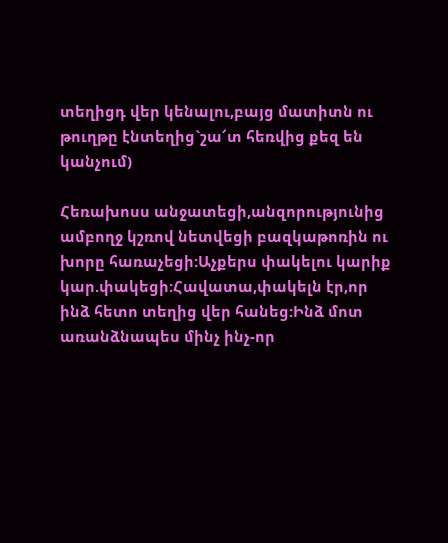տեղիցդ վեր կենալու,բայց մատիտն ու թուղթը էնտեղից`շա՜տ հեռվից քեզ են կանչում)

Հեռախոսս անջատեցի,անզորությունից ամբողջ կշռով նետվեցի բազկաթոռին ու խորը հառաչեցի:Աչքերս փակելու կարիք կար.փակեցի:Հավատա,փակելն էր,որ ինձ հետո տեղից վեր հանեց:Ինձ մոտ առանձնապես մինչ ինչ-որ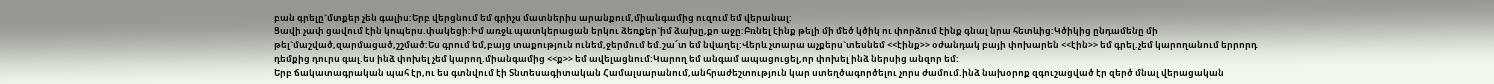բան գրելը`մտքեր չեն գալիս:Երբ վերցնում եմ գրիչս մատներիս արանքում,միանգամից ուզում եմ վերանալ:
Ցավի չափ ցավում էին կոպերս.փակեցի:Իմ առջև պատկերացան երկու ձեռքեր`իմ ձախը,քո աջը:Բռնել էինք թելի մի մեծ կծիկ ու փորձում էինք գնալ նրա հետևից:Կծիկից ընդամենը մի թել`մաշված,զարմացած,շշմած:Ես գրում եմ,բայց տաքություն ունեմ,ջերմում եմ.շա՜տ եմ նվաղել:Վերև չտարա աչքերս`տեսնեմ <<էինք>> օժանդակ բայի փոխարեն <<էին>> եմ գրել.չեմ կարողանում երրորդ դեմքից դուրս գալ.ես ինձ փոխել չեմ կարող.միանգամից <<ք>> եմ ավելացնում:Կարող եմ անգամ ապացուցել,որ փոխել ինձ ներսից անզոր եմ:
Երբ ճակատագրական պահ էր,ու ես գտնվում էի Տնտեսագիտական Համալսարանում,անհրաժեշտություն կար ստեղծագործելու չորս ժամում.ինձ նախօրոք զգուշացված էր զերծ մնալ վերացական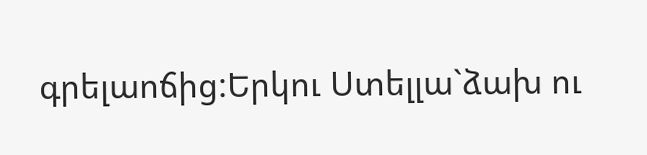գրելաոճից:Երկու Ստելլա`ձախ ու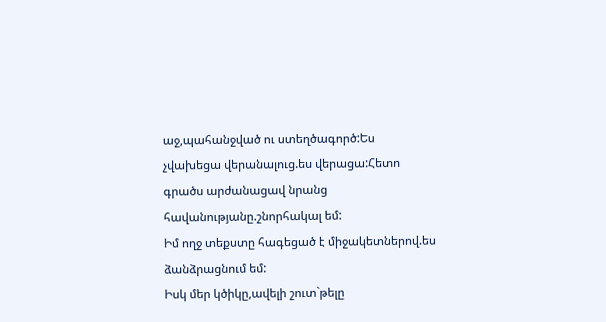աջ,պահանջված ու ստեղծագործ:Ես չվախեցա վերանալուց.ես վերացա:Հետո գրածս արժանացավ նրանց հավանությանը.շնորհակալ եմ:
Իմ ողջ տեքստը հագեցած է միջակետներով.ես ձանձրացնում եմ:
Իսկ մեր կծիկը,ավելի շուտ`թելը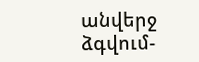անվերջ ձգվում-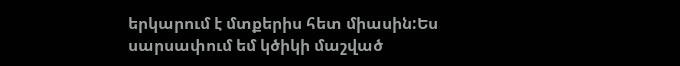երկարում է մտքերիս հետ միասին:Ես սարսափում եմ կծիկի մաշված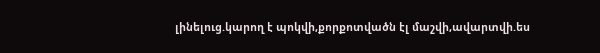լինելուց.կարող է պոկվի,քորքոտվածն էլ մաշվի,ավարտվի.ես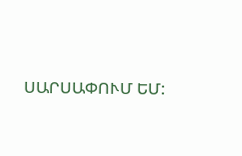ՍԱՐՍԱՓՈՒՄ ԵՄ: